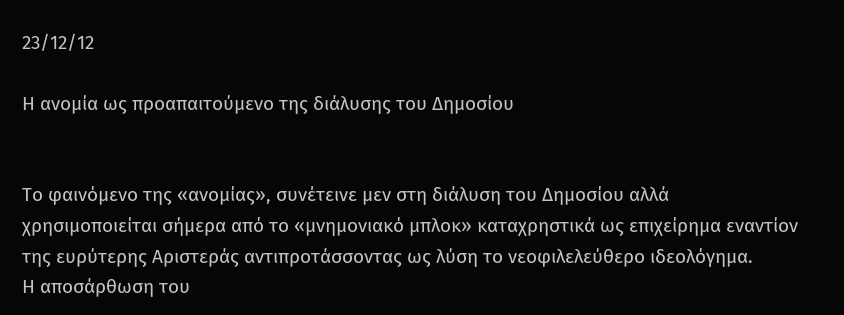23/12/12

Η ανομία ως προαπαιτούμενο της διάλυσης του Δημοσίου


Το φαινόμενο της «ανομίας», συνέτεινε μεν στη διάλυση του Δημοσίου αλλά χρησιμοποιείται σήμερα από το «μνημονιακό μπλοκ» καταχρηστικά ως επιχείρημα εναντίον της ευρύτερης Αριστεράς αντιπροτάσσοντας ως λύση το νεοφιλελεύθερο ιδεολόγημα.
Η αποσάρθωση του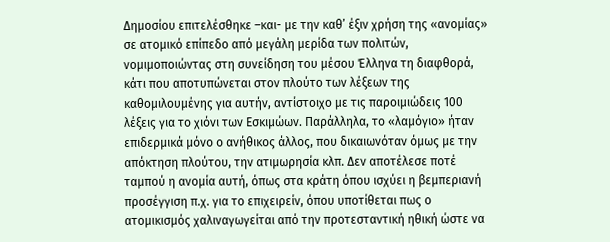Δημοσίου επιτελέσθηκε –και- με την καθ’ έξιν χρήση της «ανομίας» σε ατομικό επίπεδο από μεγάλη μερίδα των πολιτών, νομιμοποιώντας στη συνείδηση του μέσου Έλληνα τη διαφθορά, κάτι που αποτυπώνεται στον πλούτο των λέξεων της καθομιλουμένης για αυτήν, αντίστοιχο με τις παροιμιώδεις 100 λέξεις για το χιόνι των Εσκιμώων. Παράλληλα, το «λαμόγιο» ήταν επιδερμικά μόνο ο ανήθικος άλλος, που δικαιωνόταν όμως με την απόκτηση πλούτου, την ατιμωρησία κλπ. Δεν αποτέλεσε ποτέ ταμπού η ανομία αυτή, όπως στα κράτη όπου ισχύει η βεμπεριανή προσέγγιση π.χ. για το επιχειρείν, όπου υποτίθεται πως ο ατομικισμός χαλιναγωγείται από την προτεσταντική ηθική ώστε να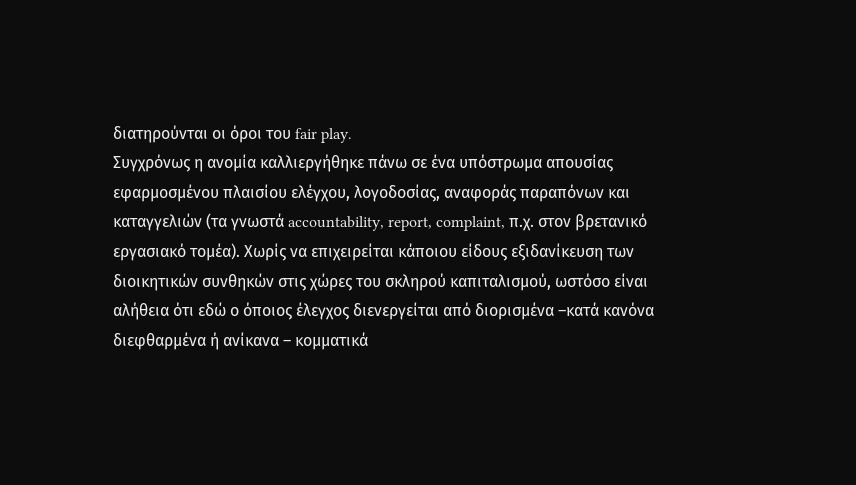διατηρούνται οι όροι του fair play.
Συγχρόνως η ανομία καλλιεργήθηκε πάνω σε ένα υπόστρωμα απουσίας εφαρμοσμένου πλαισίου ελέγχου, λογοδοσίας, αναφοράς παραπόνων και καταγγελιών (τα γνωστά accountability, report, complaint, π.χ. στον βρετανικό εργασιακό τομέα). Χωρίς να επιχειρείται κάποιου είδους εξιδανίκευση των διοικητικών συνθηκών στις χώρες του σκληρού καπιταλισμού, ωστόσο είναι αλήθεια ότι εδώ ο όποιος έλεγχος διενεργείται από διορισμένα –κατά κανόνα διεφθαρμένα ή ανίκανα – κομματικά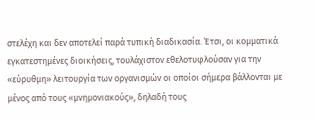στελέχη και δεν αποτελεί παρά τυπική διαδικασία. Έτσι, οι κομματικά εγκατεστημένες διοικήσεις, τουλάχιστον εθελοτυφλούσαν για την «εύρυθμη» λειτουργία των οργανισμών οι οποίοι σήμερα βάλλονται με μένος από τους «μνημονιακούς», δηλαδή τους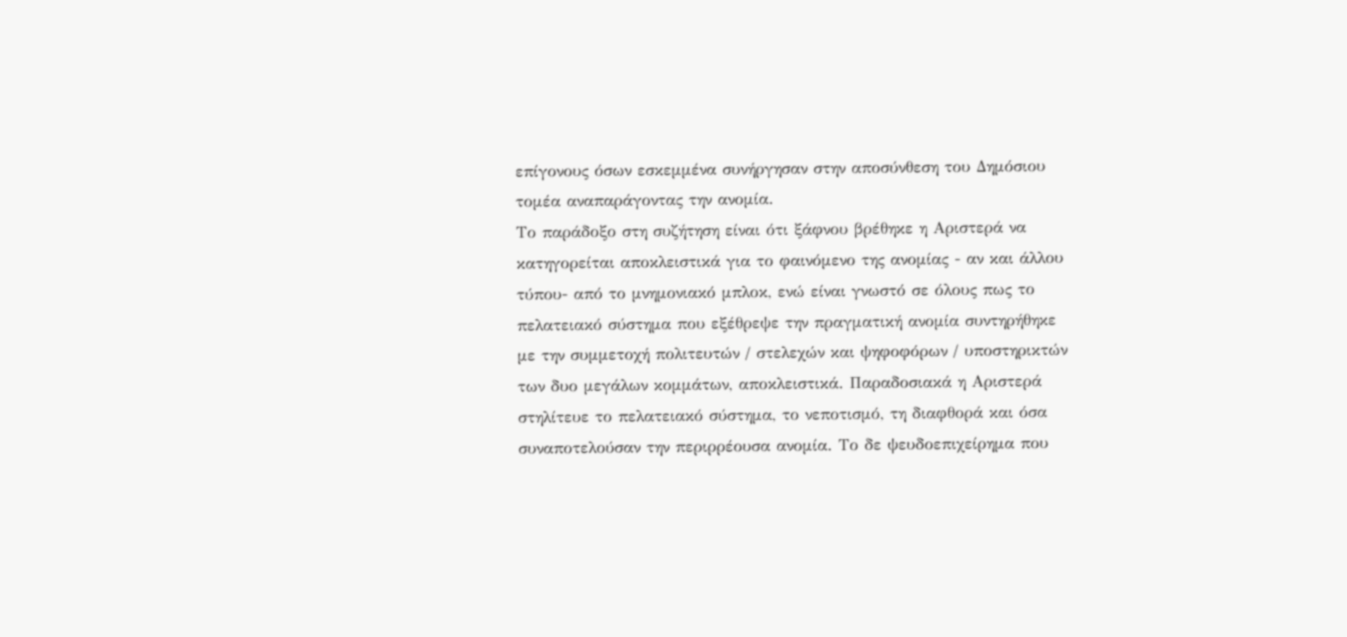επίγονους όσων εσκεμμένα συνήργησαν στην αποσύνθεση του Δημόσιου τομέα αναπαράγοντας την ανομία.
Το παράδοξο στη συζήτηση είναι ότι ξάφνου βρέθηκε η Αριστερά να κατηγορείται αποκλειστικά για το φαινόμενο της ανομίας - αν και άλλου τύπου- από το μνημονιακό μπλοκ, ενώ είναι γνωστό σε όλους πως το πελατειακό σύστημα που εξέθρεψε την πραγματική ανομία συντηρήθηκε με την συμμετοχή πολιτευτών / στελεχών και ψηφοφόρων / υποστηρικτών των δυο μεγάλων κομμάτων, αποκλειστικά. Παραδοσιακά η Αριστερά στηλίτευε το πελατειακό σύστημα, το νεποτισμό, τη διαφθορά και όσα συναποτελούσαν την περιρρέουσα ανομία. Το δε ψευδοεπιχείρημα που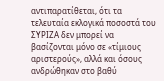αντιπαρατίθεται, ότι τα τελευταία εκλογικά ποσοστά του ΣΥΡΙΖΑ δεν μπορεί να βασίζονται μόνο σε «τίμιους αριστερούς», αλλά και όσους ανδρώθηκαν στο βαθύ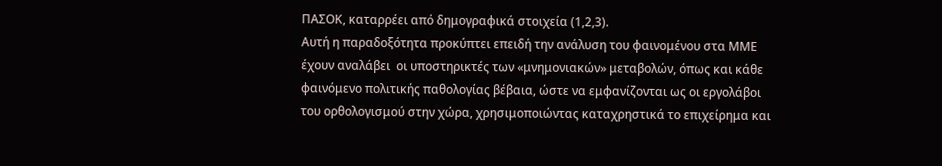ΠΑΣΟΚ, καταρρέει από δημογραφικά στοιχεία (1,2,3).
Αυτή η παραδοξότητα προκύπτει επειδή την ανάλυση του φαινομένου στα ΜΜΕ έχουν αναλάβει  οι υποστηρικτές των «μνημονιακών» μεταβολών, όπως και κάθε φαινόμενο πολιτικής παθολογίας βέβαια, ώστε να εμφανίζονται ως οι εργολάβοι του ορθολογισμού στην χώρα, χρησιμοποιώντας καταχρηστικά το επιχείρημα και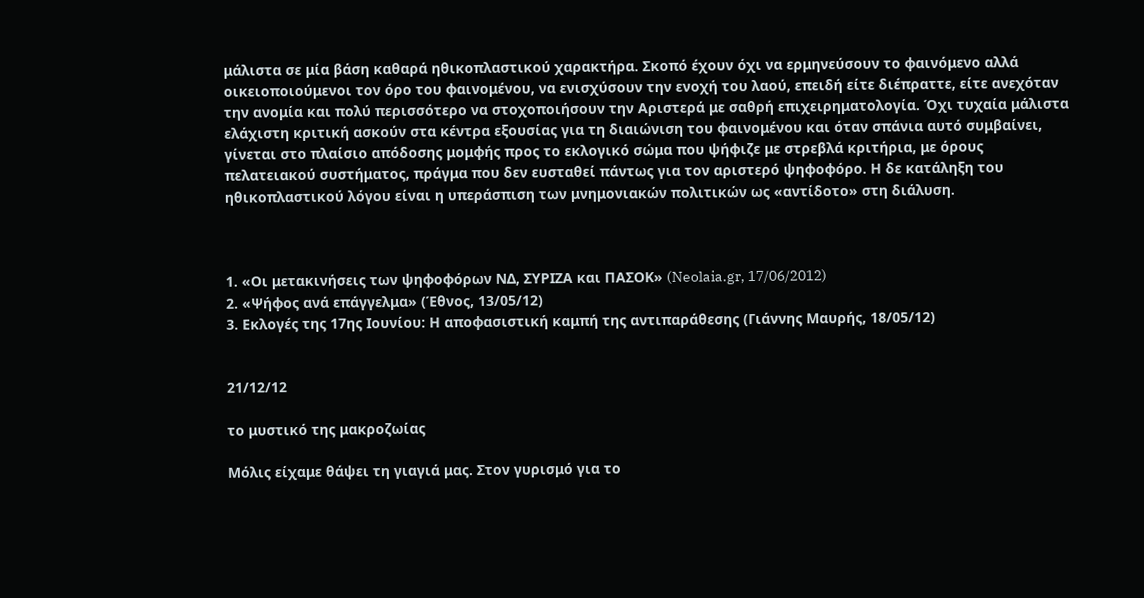μάλιστα σε μία βάση καθαρά ηθικοπλαστικού χαρακτήρα. Σκοπό έχουν όχι να ερμηνεύσουν το φαινόμενο αλλά οικειοποιούμενοι τον όρο του φαινομένου, να ενισχύσουν την ενοχή του λαού, επειδή είτε διέπραττε, είτε ανεχόταν την ανομία και πολύ περισσότερο να στοχοποιήσουν την Αριστερά με σαθρή επιχειρηματολογία. Όχι τυχαία μάλιστα ελάχιστη κριτική ασκούν στα κέντρα εξουσίας για τη διαιώνιση του φαινομένου και όταν σπάνια αυτό συμβαίνει, γίνεται στο πλαίσιο απόδοσης μομφής προς το εκλογικό σώμα που ψήφιζε με στρεβλά κριτήρια, με όρους πελατειακού συστήματος, πράγμα που δεν ευσταθεί πάντως για τον αριστερό ψηφοφόρο. Η δε κατάληξη του ηθικοπλαστικού λόγου είναι η υπεράσπιση των μνημονιακών πολιτικών ως «αντίδοτο» στη διάλυση.



1. «Οι μετακινήσεις των ψηφοφόρων ΝΔ, ΣΥΡΙΖΑ και ΠΑΣΟΚ» (Neolaia.gr, 17/06/2012)
2. «Ψήφος ανά επάγγελμα» (Έθνος, 13/05/12)
3. Εκλογές της 17ης Ιουνίου: Η αποφασιστική καμπή της αντιπαράθεσης (Γιάννης Μαυρής, 18/05/12)


21/12/12

το μυστικό της μακροζωίας

Μόλις είχαμε θάψει τη γιαγιά μας. Στον γυρισμό για το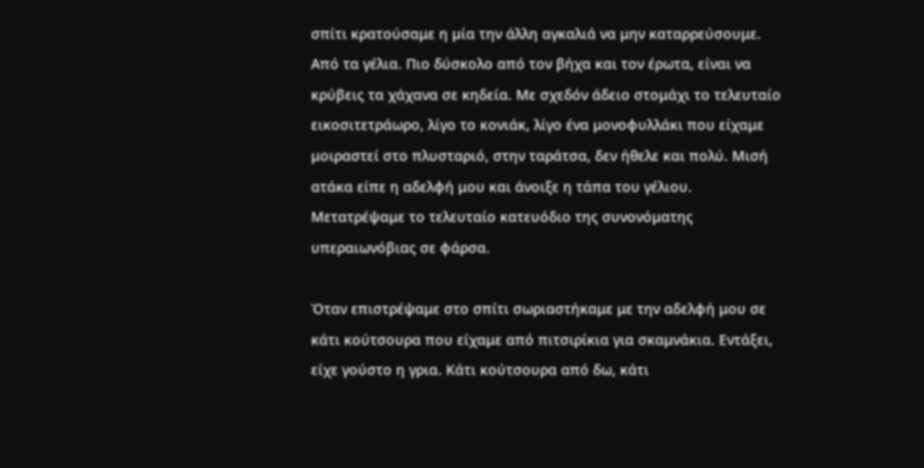σπίτι κρατούσαμε η μία την άλλη αγκαλιά να μην καταρρεύσουμε. Από τα γέλια. Πιο δύσκολο από τον βήχα και τον έρωτα, είναι να κρύβεις τα χάχανα σε κηδεία. Με σχεδόν άδειο στομάχι το τελευταίο εικοσιτετράωρο, λίγο το κονιάκ, λίγο ένα μονοφυλλάκι που είχαμε μοιραστεί στο πλυσταριό, στην ταράτσα, δεν ήθελε και πολύ. Μισή ατάκα είπε η αδελφή μου και άνοιξε η τάπα του γέλιου. Μετατρέψαμε το τελευταίο κατευόδιο της συνονόματης υπεραιωνόβιας σε φάρσα.

Όταν επιστρέψαμε στο σπίτι σωριαστήκαμε με την αδελφή μου σε κάτι κούτσουρα που είχαμε από πιτσιρίκια για σκαμνάκια. Εντάξει, είχε γούστο η γρια. Κάτι κούτσουρα από δω, κάτι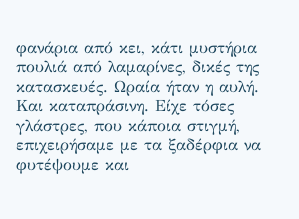φανάρια από κει, κάτι μυστήρια πουλιά από λαμαρίνες, δικές της κατασκευές. Ωραία ήταν η αυλή. Και καταπράσινη. Είχε τόσες γλάστρες, που κάποια στιγμή, επιχειρήσαμε με τα ξαδέρφια να φυτέψουμε και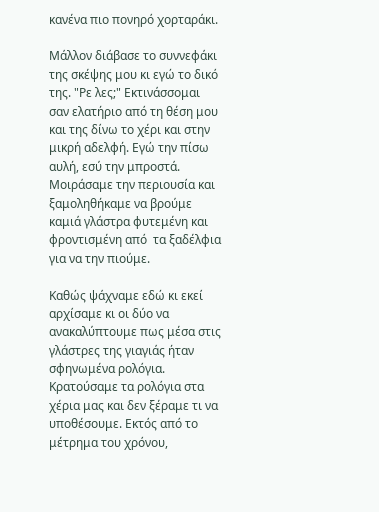κανένα πιο πονηρό χορταράκι.

Μάλλον διάβασε το συννεφάκι της σκέψης μου κι εγώ το δικό της. "Ρε λες;" Εκτινάσσομαι σαν ελατήριο από τη θέση μου και της δίνω το χέρι και στην μικρή αδελφή. Εγώ την πίσω αυλή, εσύ την μπροστά. Μοιράσαμε την περιουσία και ξαμοληθήκαμε να βρούμε καμιά γλάστρα φυτεμένη και φροντισμένη από  τα ξαδέλφια για να την πιούμε.

Καθώς ψάχναμε εδώ κι εκεί αρχίσαμε κι οι δύο να ανακαλύπτουμε πως μέσα στις γλάστρες της γιαγιάς ήταν σφηνωμένα ρολόγια. Κρατούσαμε τα ρολόγια στα χέρια μας και δεν ξέραμε τι να υποθέσουμε. Εκτός από το μέτρημα του χρόνου,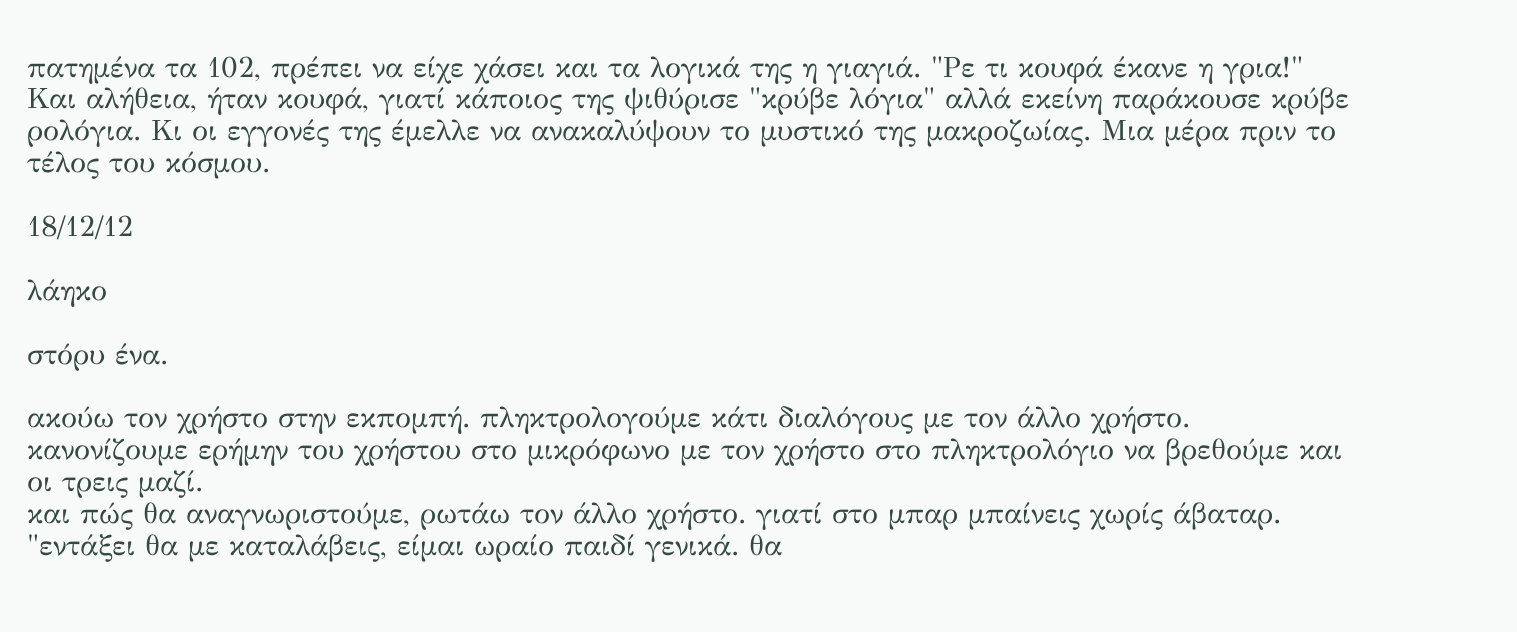πατημένα τα 102, πρέπει να είχε χάσει και τα λογικά της η γιαγιά. "Ρε τι κουφά έκανε η γρια!" Και αλήθεια, ήταν κουφά, γιατί κάποιος της ψιθύρισε "κρύβε λόγια" αλλά εκείνη παράκουσε κρύβε ρολόγια. Κι οι εγγονές της έμελλε να ανακαλύψουν το μυστικό της μακροζωίας. Μια μέρα πριν το τέλος του κόσμου.

18/12/12

λάηκο

στόρυ ένα.

ακούω τον χρήστο στην εκπομπή. πληκτρολογούμε κάτι διαλόγους με τον άλλο χρήστο. κανονίζουμε ερήμην του χρήστου στο μικρόφωνο με τον χρήστο στο πληκτρολόγιο να βρεθούμε και οι τρεις μαζί.
και πώς θα αναγνωριστούμε, ρωτάω τον άλλο χρήστο. γιατί στο μπαρ μπαίνεις χωρίς άβαταρ.
"εντάξει θα με καταλάβεις, είμαι ωραίο παιδί γενικά. θα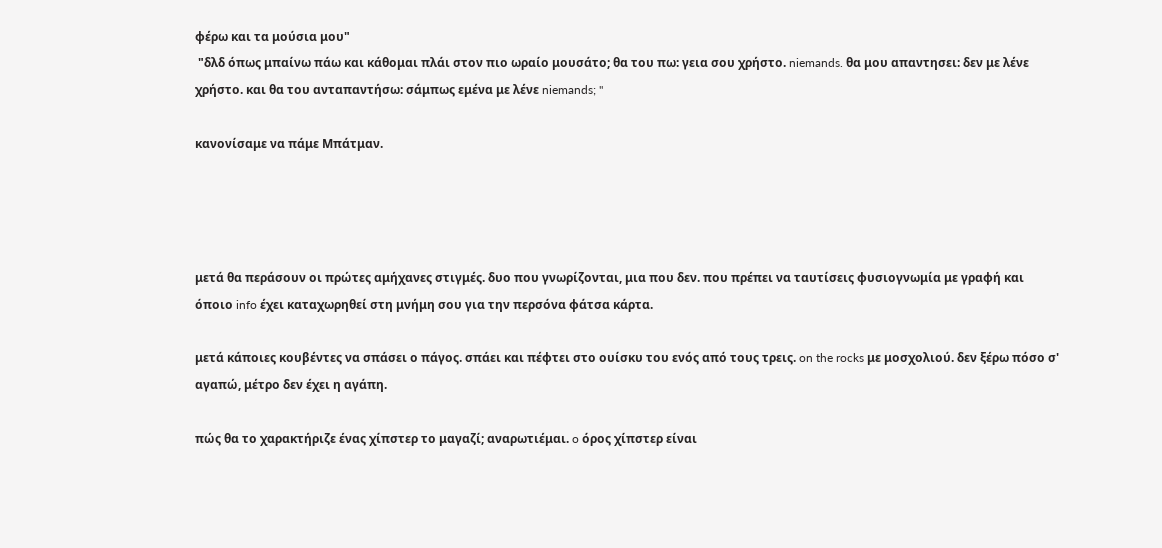φέρω και τα μούσια μου"
 "δλδ όπως μπαίνω πάω και κάθομαι πλάι στον πιο ωραίο μουσάτο; θα του πω: γεια σου χρήστο. niemands. θα μου απαντησει: δεν με λένε χρήστο. και θα του ανταπαντήσω: σάμπως εμένα με λένε niemands; "

κανονίσαμε να πάμε Μπάτμαν.




μετά θα περάσουν οι πρώτες αμήχανες στιγμές. δυο που γνωρίζονται, μια που δεν. που πρέπει να ταυτίσεις φυσιογνωμία με γραφή και όποιο info έχει καταχωρηθεί στη μνήμη σου για την περσόνα φάτσα κάρτα.

μετά κάποιες κουβέντες να σπάσει ο πάγος. σπάει και πέφτει στο ουίσκυ του ενός από τους τρεις. on the rocks με μοσχολιού. δεν ξέρω πόσο σ' αγαπώ, μέτρο δεν έχει η αγάπη.

πώς θα το χαρακτήριζε ένας χίπστερ το μαγαζί; αναρωτιέμαι. o όρος χίπστερ είναι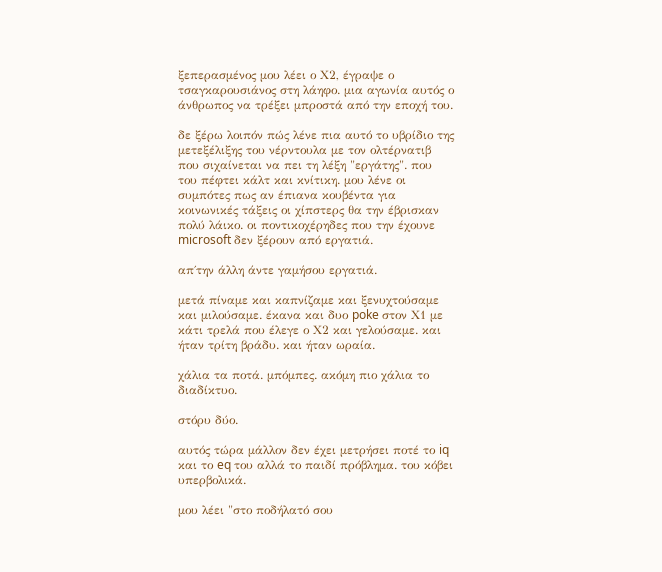ξεπερασμένος μου λέει ο Χ2, έγραψε ο τσαγκαρουσιάνος στη λάηφο. μια αγωνία αυτός ο άνθρωπος να τρέξει μπροστά από την εποχή του.

δε ξέρω λοιπόν πώς λένε πια αυτό το υβρίδιο της μετεξέλιξης του νέρντουλα με τον ολτέρνατιβ που σιχαίνεται να πει τη λέξη "εργάτης". που του πέφτει κάλτ και κνίτικη. μου λένε οι συμπότες πως αν έπιανα κουβέντα για κοινωνικές τάξεις οι χίπστερς θα την έβρισκαν πολύ λάικο. οι ποντικοχέρηδες που την έχουνε microsoft δεν ξέρουν από εργατιά.

απ΄την άλλη άντε γαμήσου εργατιά.

μετά πίναμε και καπνίζαμε και ξενυχτούσαμε και μιλούσαμε. έκανα και δυο poke στον Χ1 με κάτι τρελά που έλεγε ο Χ2 και γελούσαμε. και ήταν τρίτη βράδυ. και ήταν ωραία.

χάλια τα ποτά. μπόμπες. ακόμη πιο χάλια το διαδίκτυο.

στόρυ δύο.

αυτός τώρα μάλλον δεν έχει μετρήσει ποτέ το iq και το eq του αλλά το παιδί πρόβλημα. του κόβει υπερβολικά.

μου λέει "στο ποδήλατό σου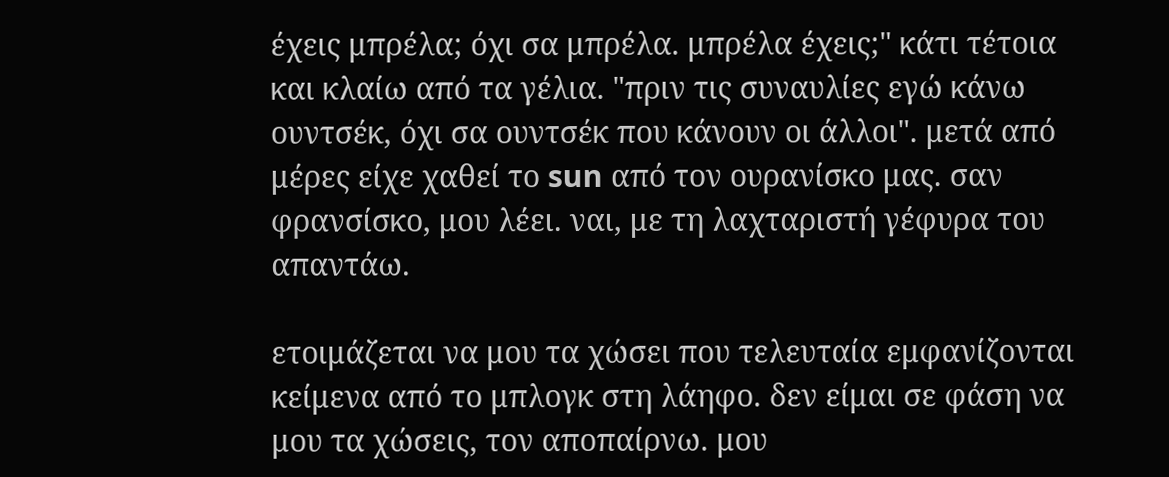έχεις μπρέλα; όχι σα μπρέλα. μπρέλα έχεις;" κάτι τέτοια και κλαίω από τα γέλια. "πριν τις συναυλίες εγώ κάνω ουντσέκ, όχι σα ουντσέκ που κάνουν οι άλλοι". μετά από μέρες είχε χαθεί το sun από τον ουρανίσκο μας. σαν φρανσίσκο, μου λέει. ναι, με τη λαχταριστή γέφυρα του απαντάω.

ετοιμάζεται να μου τα χώσει που τελευταία εμφανίζονται κείμενα από το μπλογκ στη λάηφο. δεν είμαι σε φάση να μου τα χώσεις, τον αποπαίρνω. μου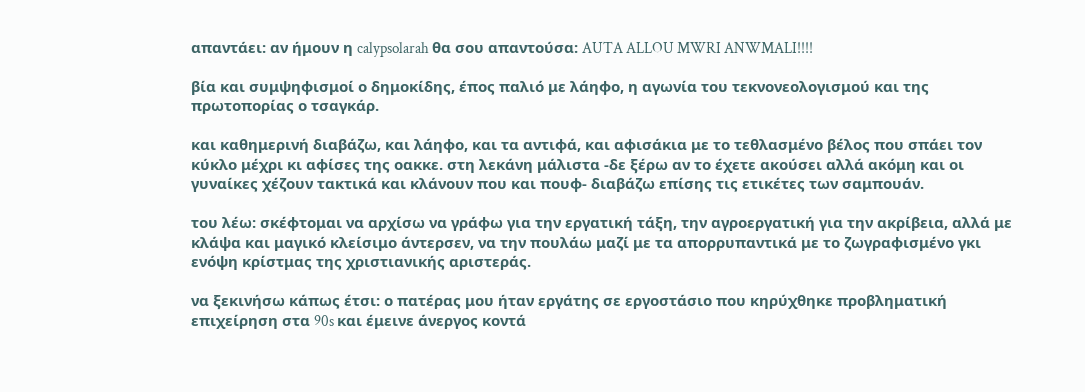απαντάει: αν ήμουν η calypsolarah θα σου απαντούσα: AUTA ALLOU MWRI ANWMALI!!!!

βία και συμψηφισμοί ο δημοκίδης, έπος παλιό με λάηφο, η αγωνία του τεκνονεολογισμού και της πρωτοπορίας ο τσαγκάρ.

και καθημερινή διαβάζω, και λάηφο, και τα αντιφά, και αφισάκια με το τεθλασμένο βέλος που σπάει τον κύκλο μέχρι κι αφίσες της οακκε. στη λεκάνη μάλιστα -δε ξέρω αν το έχετε ακούσει αλλά ακόμη και οι γυναίκες χέζουν τακτικά και κλάνουν που και πουφ- διαβάζω επίσης τις ετικέτες των σαμπουάν.

του λέω: σκέφτομαι να αρχίσω να γράφω για την εργατική τάξη, την αγροεργατική για την ακρίβεια, αλλά με κλάψα και μαγικό κλείσιμο άντερσεν, να την πουλάω μαζί με τα απορρυπαντικά με το ζωγραφισμένο γκι ενόψη κρίστμας της χριστιανικής αριστεράς.

να ξεκινήσω κάπως έτσι: ο πατέρας μου ήταν εργάτης σε εργοστάσιο που κηρύχθηκε προβληματική επιχείρηση στα 90s και έμεινε άνεργος κοντά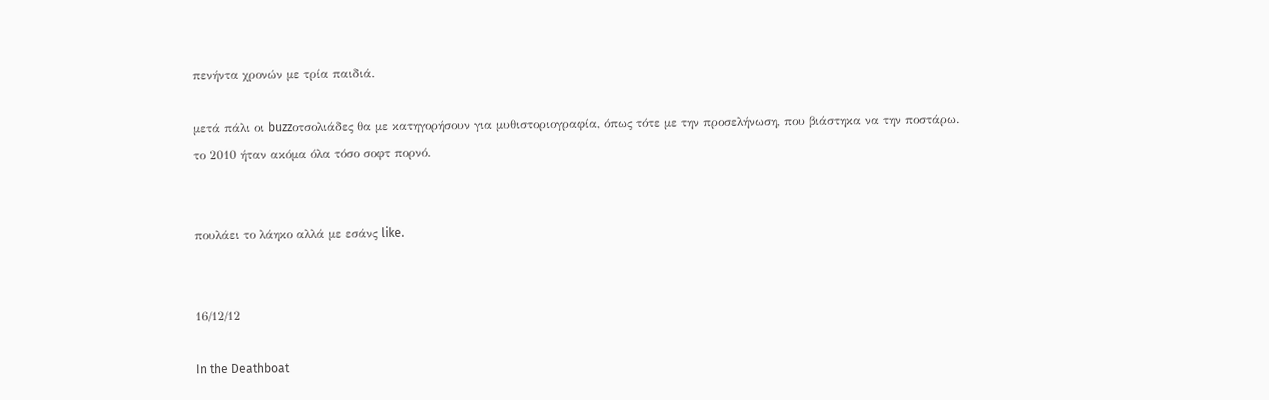πενήντα χρονών με τρία παιδιά.

μετά πάλι οι buzzοτσολιάδες θα με κατηγορήσουν για μυθιστοριογραφία, όπως τότε με την προσελήνωση, που βιάστηκα να την ποστάρω. το 2010 ήταν ακόμα όλα τόσο σοφτ πορνό.


πουλάει το λάηκο αλλά με εσάνς like.


16/12/12

In the Deathboat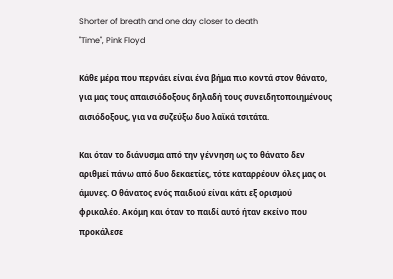Shorter of breath and one day closer to death
"Time", Pink Floyd

Κάθε μέρα που περνάει είναι ένα βήμα πιο κοντά στον θάνατο, για μας τους απαισιόδοξους δηλαδή τους συνειδητοποιημένους αισιόδοξους, για να συζεύξω δυο λαϊκά τσιτάτα.

Και όταν το διάνυσμα από την γέννηση ως το θάνατο δεν αριθμεί πάνω από δυο δεκαετίες, τότε καταρρέουν όλες μας οι άμυνες. Ο θάνατος ενός παιδιού είναι κάτι εξ ορισμού φρικαλέο. Ακόμη και όταν το παιδί αυτό ήταν εκείνο που προκάλεσε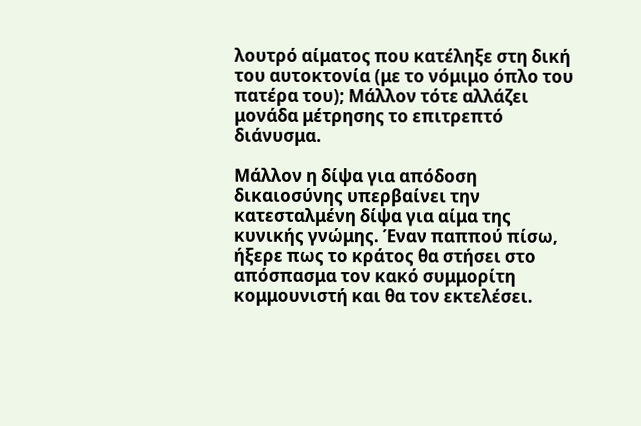λουτρό αίματος που κατέληξε στη δική του αυτοκτονία (με το νόμιμο όπλο του πατέρα του); Μάλλον τότε αλλάζει μονάδα μέτρησης το επιτρεπτό διάνυσμα.

Μάλλον η δίψα για απόδοση δικαιοσύνης υπερβαίνει την κατεσταλμένη δίψα για αίμα της κυνικής γνώμης. Έναν παππού πίσω, ήξερε πως το κράτος θα στήσει στο απόσπασμα τον κακό συμμορίτη κομμουνιστή και θα τον εκτελέσει.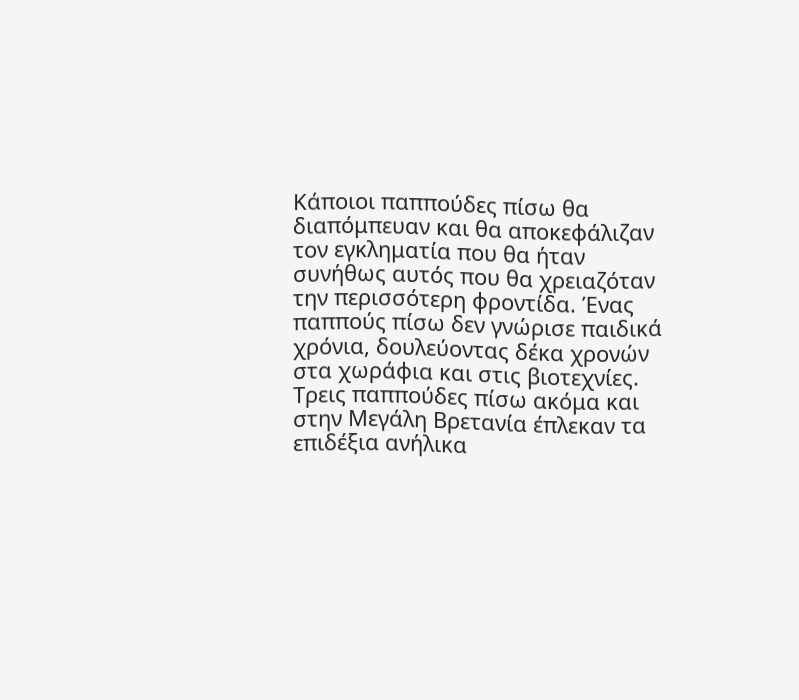Κάποιοι παππούδες πίσω θα διαπόμπευαν και θα αποκεφάλιζαν τον εγκληματία που θα ήταν συνήθως αυτός που θα χρειαζόταν την περισσότερη φροντίδα. Ένας παππούς πίσω δεν γνώρισε παιδικά χρόνια, δουλεύοντας δέκα χρονών στα χωράφια και στις βιοτεχνίες. Τρεις παππούδες πίσω ακόμα και στην Μεγάλη Βρετανία έπλεκαν τα επιδέξια ανήλικα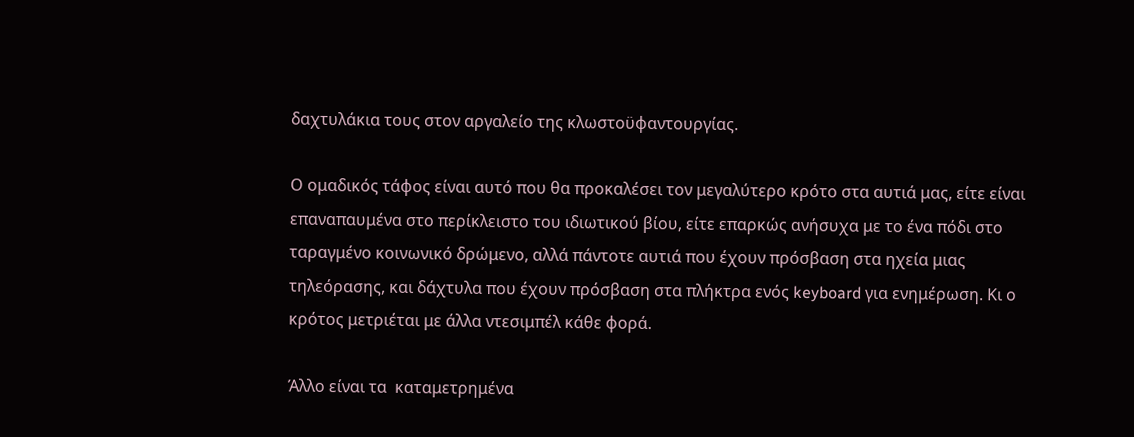δαχτυλάκια τους στον αργαλείο της κλωστοϋφαντουργίας.

Ο ομαδικός τάφος είναι αυτό που θα προκαλέσει τον μεγαλύτερο κρότο στα αυτιά μας, είτε είναι επαναπαυμένα στο περίκλειστο του ιδιωτικού βίου, είτε επαρκώς ανήσυχα με το ένα πόδι στο ταραγμένο κοινωνικό δρώμενο, αλλά πάντοτε αυτιά που έχουν πρόσβαση στα ηχεία μιας τηλεόρασης, και δάχτυλα που έχουν πρόσβαση στα πλήκτρα ενός keyboard για ενημέρωση. Κι ο κρότος μετριέται με άλλα ντεσιμπέλ κάθε φορά.

Άλλο είναι τα  καταμετρημένα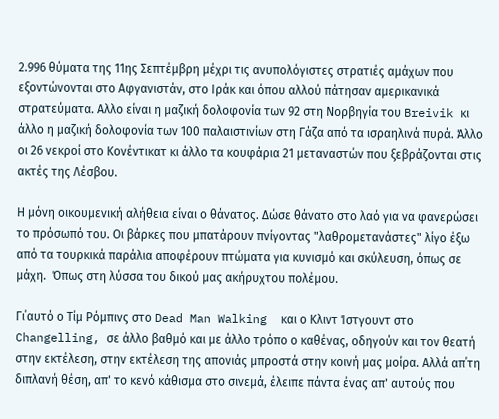2.996 θύματα της 11ης Σεπτέμβρη μέχρι τις ανυπολόγιστες στρατιές αμάχων που εξοντώνονται στο Αφγανιστάν, στο Ιράκ και όπου αλλού πάτησαν αμερικανικά στρατεύματα. Αλλο είναι η μαζική δολοφονία των 92 στη Νορβηγία του Breivik κι άλλο η μαζική δολοφονία των 100 παλαιστινίων στη Γάζα από τα ισραηλινά πυρά. Άλλο οι 26 νεκροί στο Κονέντικατ κι άλλο τα κουφάρια 21 μεταναστών που ξεβράζονται στις ακτές της Λέσβου.

Η μόνη οικουμενική αλήθεια είναι ο θάνατος. Δώσε θάνατο στο λαό για να φανερώσει το πρόσωπό του. Οι βάρκες που μπατάρουν πνίγοντας "λαθρομετανάστες" λίγο έξω από τα τουρκικά παράλια αποφέρουν πτώματα για κυνισμό και σκύλευση, όπως σε μάχη.  Όπως στη λύσσα του δικού μας ακήρυχτου πολέμου.

Γι΄αυτό ο Τίμ Ρόμπινς στο Dead Man Walking  και ο Κλιντ Ίστγουντ στο Changelling, σε άλλο βαθμό και με άλλο τρόπο ο καθένας, οδηγούν και τον θεατή στην εκτέλεση, στην εκτέλεση της απονιάς μπροστά στην κοινή μας μοίρα. Αλλά απ΄τη διπλανή θέση, απ' το κενό κάθισμα στο σινεμά, έλειπε πάντα ένας απ' αυτούς που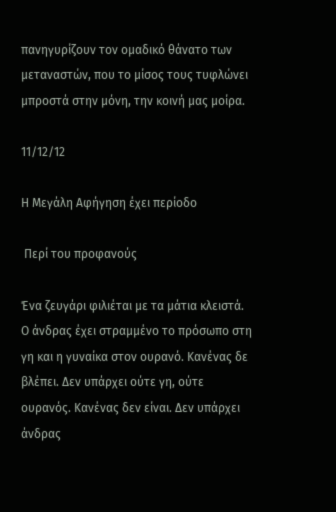πανηγυρίζουν τον ομαδικό θάνατο των μεταναστών, που το μίσος τους τυφλώνει μπροστά στην μόνη, την κοινή μας μοίρα.

11/12/12

Η Μεγάλη Αφήγηση έχει περίοδο

 Περί του προφανούς

Ένα ζευγάρι φιλιέται με τα μάτια κλειστά. Ο άνδρας έχει στραμμένο το πρόσωπο στη γη και η γυναίκα στον ουρανό. Κανένας δε βλέπει. Δεν υπάρχει ούτε γη, ούτε ουρανός. Κανένας δεν είναι. Δεν υπάρχει άνδρας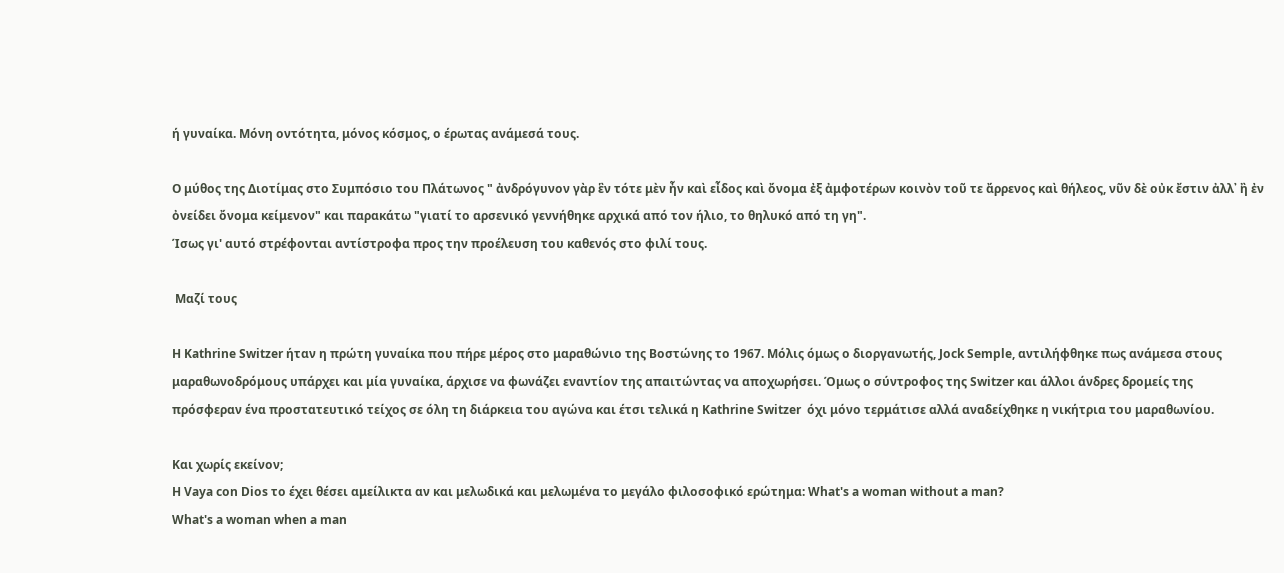ή γυναίκα. Μόνη οντότητα, μόνος κόσμος, ο έρωτας ανάμεσά τους.

Ο μύθος της Διοτίμας στο Συμπόσιο του Πλάτωνος " ἀνδρόγυνον γὰρ ἓν τότε μὲν ἦν καὶ εἶδος καὶ ὄνομα ἐξ ἀμφοτέρων κοινὸν τοῦ τε ἄρρενος καὶ θήλεος, νῦν δὲ οὐκ ἔστιν ἀλλ᾽ ἢ ἐν ὀνείδει ὄνομα κείμενον" και παρακάτω "γιατί το αρσενικό γεννήθηκε αρχικά από τον ήλιο, το θηλυκό από τη γη".
Ίσως γι' αυτό στρέφονται αντίστροφα προς την προέλευση του καθενός στο φιλί τους.

 Μαζί τους

H Kathrine Switzer ήταν η πρώτη γυναίκα που πήρε μέρος στο μαραθώνιο της Βοστώνης το 1967. Μόλις όμως ο διοργανωτής, Jock Semple, αντιλήφθηκε πως ανάμεσα στους μαραθωνοδρόμους υπάρχει και μία γυναίκα, άρχισε να φωνάζει εναντίον της απαιτώντας να αποχωρήσει. Όμως ο σύντροφος της Switzer και άλλοι άνδρες δρομείς της πρόσφεραν ένα προστατευτικό τείχος σε όλη τη διάρκεια του αγώνα και έτσι τελικά η Kathrine Switzer  όχι μόνο τερμάτισε αλλά αναδείχθηκε η νικήτρια του μαραθωνίου.

Και χωρίς εκείνον;
H Vaya con Dios το έχει θέσει αμείλικτα αν και μελωδικά και μελωμένα το μεγάλο φιλοσοφικό ερώτημα: What's a woman without a man?
What's a woman when a man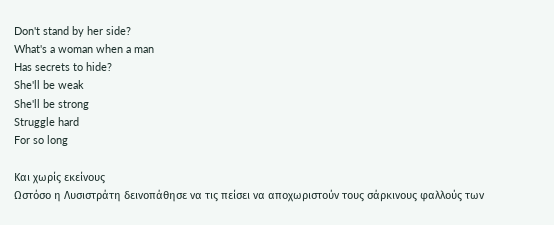Don't stand by her side?
What's a woman when a man
Has secrets to hide?
She'll be weak
She'll be strong
Struggle hard
For so long

Και χωρίς εκείνους
Ωστόσο η Λυσιστράτη δεινοπάθησε να τις πείσει να αποχωριστούν τους σάρκινους φαλλούς των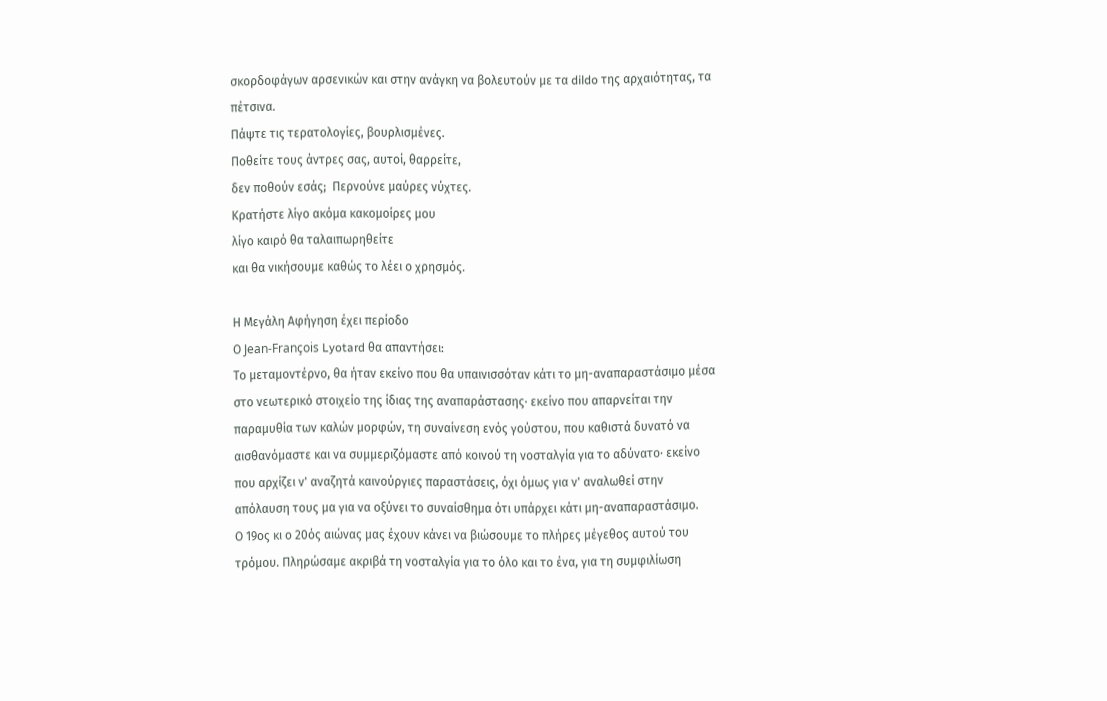σκορδοφάγων αρσενικών και στην ανάγκη να βολευτούν με τα dildo της αρχαιότητας, τα πέτσινα.
Πάψτε τις τερατολογίες, βουρλισμένες.
Ποθείτε τους άντρες σας, αυτοί, θαρρείτε,
δεν ποθούν εσάς;  Περνούνε μαύρες νύχτες.
Κρατήστε λίγο ακόμα κακομοίρες μου
λίγο καιρό θα ταλαιπωρηθείτε
και θα νικήσουμε καθώς το λέει ο χρησμός.

Η Μεγάλη Αφήγηση έχει περίοδο
Ο Jean-François Lyotard θα απαντήσει:
Το μεταμοντέρνο, θα ήταν εκείνο που θα υπαινισσόταν κάτι το μη-αναπαραστάσιμο μέσα στο νεωτερικό στοιχείο της ίδιας της αναπαράστασης· εκείνο που απαρνείται την παραμυθία των καλών μορφών, τη συναίνεση ενός γούστου, που καθιστά δυνατό να αισθανόμαστε και να συμμεριζόμαστε από κοινού τη νοσταλγία για το αδύνατο· εκείνο που αρχίζει ν' αναζητά καινούργιες παραστάσεις, όχι όμως για ν' αναλωθεί στην απόλαυση τους μα για να οξύνει το συναίσθημα ότι υπάρχει κάτι μη-αναπαραστάσιμο.
Ο 19ος κι ο 20ός αιώνας μας έχουν κάνει να βιώσουμε το πλήρες μέγεθος αυτού του τρόμου. Πληρώσαμε ακριβά τη νοσταλγία για το όλο και το ένα, για τη συμφιλίωση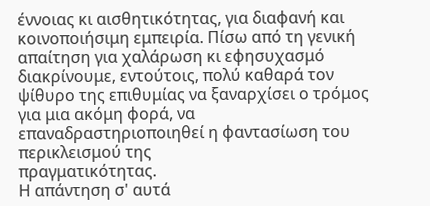έννοιας κι αισθητικότητας, για διαφανή και κοινοποιήσιμη εμπειρία. Πίσω από τη γενική απαίτηση για χαλάρωση κι εφησυχασμό διακρίνουμε, εντούτοις, πολύ καθαρά τον ψίθυρο της επιθυμίας να ξαναρχίσει ο τρόμος
για μια ακόμη φορά, να επαναδραστηριοποιηθεί η φαντασίωση του περικλεισμού της
πραγματικότητας.
Η απάντηση σ' αυτά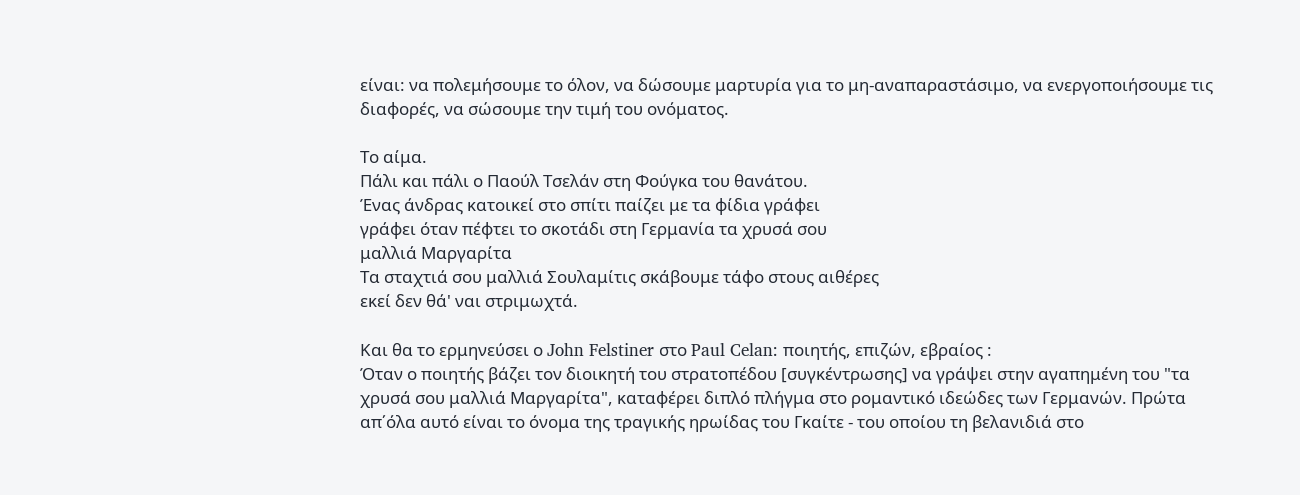είναι: να πολεμήσουμε το όλον, να δώσουμε μαρτυρία για το μη-αναπαραστάσιμο, να ενεργοποιήσουμε τις διαφορές, να σώσουμε την τιμή του ονόματος.

Το αίμα.
Πάλι και πάλι ο Παούλ Τσελάν στη Φούγκα του θανάτου.
Ένας άνδρας κατοικεί στο σπίτι παίζει με τα φίδια γράφει
γράφει όταν πέφτει το σκοτάδι στη Γερμανία τα χρυσά σου
μαλλιά Μαργαρίτα
Τα σταχτιά σου μαλλιά Σουλαμίτις σκάβουμε τάφο στους αιθέρες
εκεί δεν θά' ναι στριμωχτά.

Και θα το ερμηνεύσει ο John Felstiner στο Paul Celan: ποιητής, επιζών, εβραίος :
Όταν ο ποιητής βάζει τον διοικητή του στρατοπέδου [συγκέντρωσης] να γράψει στην αγαπημένη του "τα χρυσά σου μαλλιά Μαργαρίτα", καταφέρει διπλό πλήγμα στο ρομαντικό ιδεώδες των Γερμανών. Πρώτα απ΄όλα αυτό είναι το όνομα της τραγικής ηρωίδας του Γκαίτε - του οποίου τη βελανιδιά στο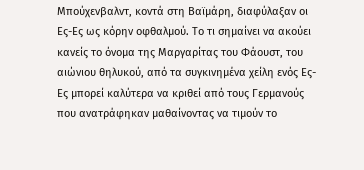Μπούχενβαλντ, κοντά στη Βαϊμάρη, διαφύλαξαν οι Ες-Ες ως κόρην οφθαλμού. Το τι σημαίνει να ακούει κανείς το όνομα της Μαργαρίτας του Φάουστ, του αιώνιου θηλυκού, από τα συγκινημένα χείλη ενός Ες-Ες μπορεί καλύτερα να κριθεί από τους Γερμανούς που ανατράφηκαν μαθαίνοντας να τιμούν το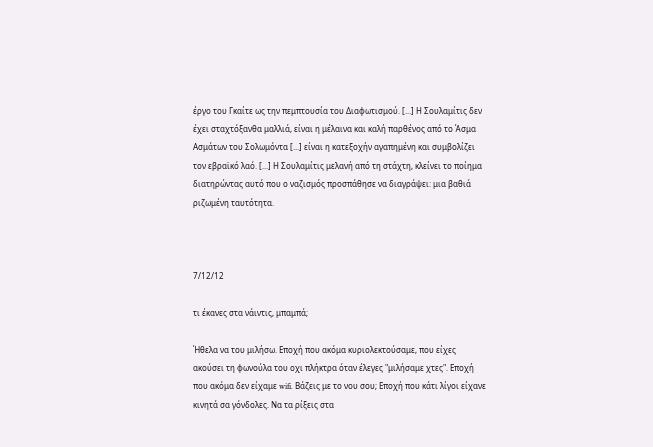έργο του Γκαίτε ως την πεμπτουσία του Διαφωτισμού. [...] Η Σουλαμίτις δεν έχει σταχτόξανθα μαλλιά, είναι η μέλαινα και καλή παρθένος από το Άσμα Ασμάτων του Σολωμόντα [...] είναι η κατεξοχήν αγαπημένη και συμβολίζει τον εβραϊκό λαό. [...] Η Σουλαμίτις μελανή από τη στάχτη, κλείνει το ποίημα διατηρώντας αυτό που ο ναζισμός προσπάθησε να διαγράψει: μια βαθιά ριζωμένη ταυτότητα.



7/12/12

τι έκανες στα νάιντις, μπαμπά;

Ήθελα να του μιλήσω. Εποχή που ακόμα κυριολεκτούσαμε, που είχες ακούσει τη φωνούλα του οχι πλήκτρα όταν έλεγες "μιλήσαμε χτες". Εποχή που ακόμα δεν είχαμε wifi. Βάζεις με το νου σου; Εποχή που κάτι λίγοι είχανε κινητά σα γόνδολες. Να τα ρίξεις στα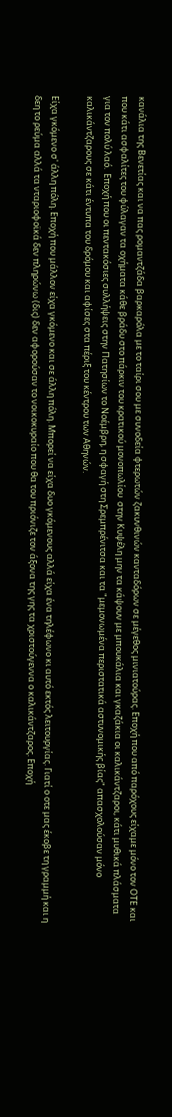κανάλια της Βενετίας και να πας ρομαντζάδα βαρκαρόλα με το ταίρι σου με συνοδεία φτερωτών ζακυνθινών κανταδόρων σε μέγεθος μινιατούρας. Εποχή που από παρόχους είχαμε μόνο τον ΟΤΕ και που κάτι ασφαλίτες του φύλαγαν τα οχήματα κάθε βράδυ στο πάρκιν του κρατικού μονοπωλίου  στην Κυψέλη μην τα κάψουν με μπουκάλια και γκαζάκια οι καλικάντζαροι, κάτι μυθικά πλάσματα για τον πολύ λαό.  Εποχή που οι πεντακόσιες συλλήψεις στην Πατησίων το Νοέμβρη, η σφαγή στη Σρεμπρένιτσα και τα "μεμονωμένα περιστατικά αστυνομικής βίας" απασχολούσαν μόνο καλικάντζαρους σε κάτι έντυπα του δρόμου και αφίσες στα πέριξ του κέντρου των Αθηνών.

Είχα γκόμενο σ' άλλη πόλη. Εποχή που μάλλον είχα γκόμενο και σε άλλη πόλη. Μπορεί να είχα δυο γκόμενους αλλά είχα ένα τηλέφωνο κι αυτό εκτός λειτουργίας. Γιατί ο οτε μας έκοβε τη γραμμή και η δεη το ρεύμα αλλά τα νταριοφοϊκά δεν πληρώνω (δις) δεν αφορούσαν το νοικοκυραίο που θα του πριόνιζε τον άξονα της γης τα χριστούγεννα ο καλικάντζαρος. Εποχή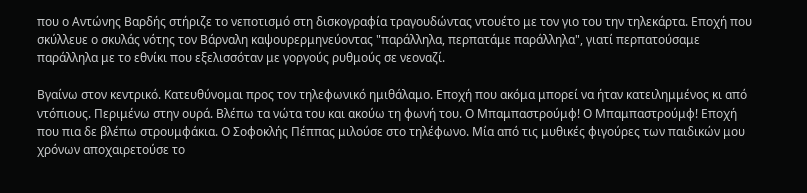που ο Αντώνης Βαρδής στήριζε το νεποτισμό στη δισκογραφία τραγουδώντας ντουέτο με τον γιο του την τηλεκάρτα. Εποχή που  σκύλλευε ο σκυλάς νότης τον Βάρναλη καψουρερμηνεύοντας "παράλληλα, περπατάμε παράλληλα", γιατί περπατούσαμε παράλληλα με το εθνίκι που εξελισσόταν με γοργούς ρυθμούς σε νεοναζί.

Βγαίνω στον κεντρικό. Κατευθύνομαι προς τον τηλεφωνικό ημιθάλαμο. Εποχή που ακόμα μπορεί να ήταν κατειλημμένος κι από ντόπιους. Περιμένω στην ουρά. Βλέπω τα νώτα του και ακούω τη φωνή του. Ο Μπαμπαστρούμφ! Ο Μπαμπαστρούμφ! Εποχή που πια δε βλέπω στρουμφάκια. Ο Σοφοκλής Πέππας μιλούσε στο τηλέφωνο. Μία από τις μυθικές φιγούρες των παιδικών μου χρόνων αποχαιρετούσε το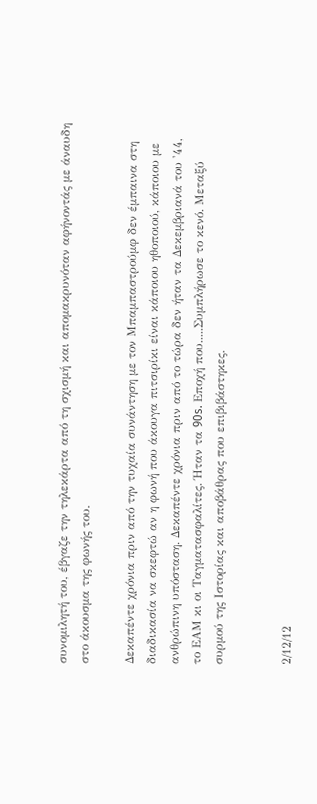συνομιλητή του, έβγαζε την τηλεκάρτα από τη σχισμή και απομακρυνόταν αφήνοντάς με άναυδη στο άκουσμα της φωνής του.

Δεκαπέντε χρόνια πριν από την τυχαία συνάντηση με τον Μπαμπαστρούμφ δεν έμπαινα στη διαδικασία να σκεφτώ αν η φωνή που άκουγα πιτσιρίκι είναι κάποιου ηθοποιού, κάποιου με ανθρώπινη υπόσταση. Δεκαπέντε χρόνια πριν από το τώρα δεν ήταν τα Δεκεμβριανά του '44, το ΕΑΜ κι οι Ταγματασφαλίτες. Ήταν τα 90s. Εποχή που.....Συμπλήρωσε το κενό. Μεταξύ συρμού της Ιστορίας και αποβάθρας που επιβιβάστηκες.


2/12/12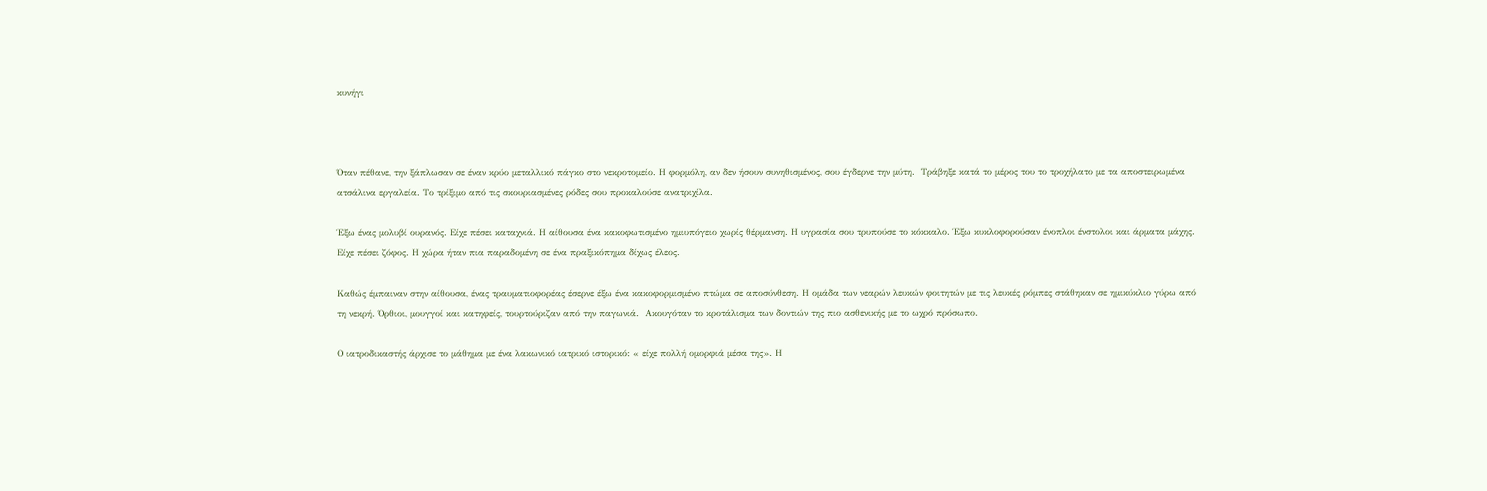κυνήγι



Όταν πέθανε, την ξάπλωσαν σε έναν κρύο μεταλλικό πάγκο στο νεκροτομείο. Η φορμόλη, αν δεν ήσουν συνηθισμένος, σου έγδερνε την μύτη.  Τράβηξε κατά το μέρος του το τροχήλατο με τα αποστειρωμένα ατσάλινα εργαλεία. Το τρίξιμο από τις σκουριασμένες ρόδες σου προκαλούσε ανατριχίλα.

Έξω ένας μολυβί ουρανός. Είχε πέσει καταχνιά. Η αίθουσα ένα κακοφωτισμένο ημιυπόγειο χωρίς θέρμανση. Η υγρασία σου τρυπούσε το κόκκαλο. Έξω κυκλοφορούσαν ένοπλοι ένστολοι και άρματα μάχης. Είχε πέσει ζόφος. Η χώρα ήταν πια παραδομένη σε ένα πραξικόπημα δίχως έλεος.

Καθώς έμπαιναν στην αίθουσα, ένας τραυματιοφορέας έσερνε έξω ένα κακοφορμισμένο πτώμα σε αποσύνθεση. Η ομάδα των νεαρών λευκών φοιτητών με τις λευκές ρόμπες στάθηκαν σε ημικύκλιο γύρω από τη νεκρή. Όρθιοι, μουγγοί και κατηφείς, τουρτούριζαν από την παγωνιά.  Ακουγόταν το κροτάλισμα των δοντιών της πιο ασθενικής με το ωχρό πρόσωπο.

Ο ιατροδικαστής άρχισε το μάθημα με ένα λακωνικό ιατρικό ιστορικό: « είχε πολλή ομορφιά μέσα της». Η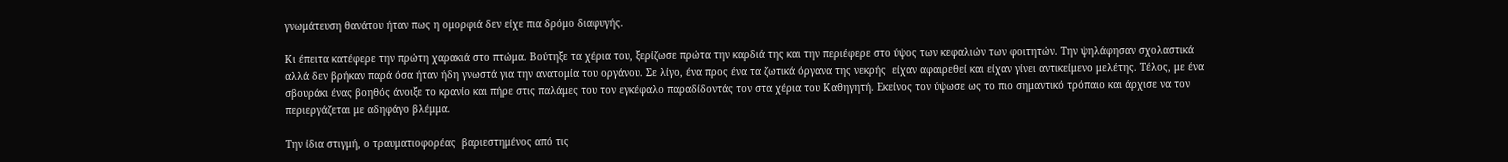γνωμάτευση θανάτου ήταν πως η ομορφιά δεν είχε πια δρόμο διαφυγής.

Κι έπειτα κατέφερε την πρώτη χαρακιά στο πτώμα. Βούτηξε τα χέρια του, ξερίζωσε πρώτα την καρδιά της και την περιέφερε στο ύψος των κεφαλιών των φοιτητών. Την ψηλάφησαν σχολαστικά αλλά δεν βρήκαν παρά όσα ήταν ήδη γνωστά για την ανατομία του οργάνου. Σε λίγο, ένα προς ένα τα ζωτικά όργανα της νεκρής  είχαν αφαιρεθεί και είχαν γίνει αντικείμενο μελέτης. Τέλος, με ένα σβουράκι ένας βοηθός άνοιξε το κρανίο και πήρε στις παλάμες του τον εγκέφαλο παραδίδοντάς τον στα χέρια του Καθηγητή. Εκείνος τον ύψωσε ως το πιο σημαντικό τρόπαιο και άρχισε να τον περιεργάζεται με αδηφάγο βλέμμα.

Την ίδια στιγμή, ο τραυματιοφορέας  βαριεστημένος από τις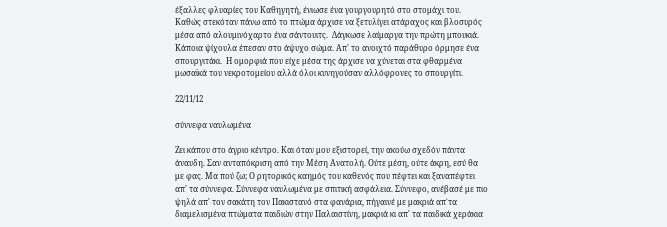έξαλλες φλυαρίες του Καθηγητή, ένιωσε ένα γουργουρητό στο στομάχι του. Καθώς στεκόταν πάνω από το πτώμα άρχισε να ξετυλίγει ατάραχος και βλοσυρός μέσα από αλουμινόχαρτο ένα σάντουιτς.  Δάγκωσε λαίμαργα την πρώτη μπουκιά.  Κάποια ψίχουλα έπεσαν στο άψυχο σώμα. Απ' το ανοιχτό παράθυρο όρμησε ένα σπουργιτάκι.  Η ομορφιά που είχε μέσα της άρχισε να χύνεται στα φθαρμένα μωσαϊκά του νεκροτομείου αλλά όλοι κυνηγούσαν αλλόφρονες το σπουργίτι.

22/11/12

σύννεφα ναυλωμένα

Ζει κάπου στο άγριο κέντρο. Και όταν μου εξιστορεί, την ακούω σχεδόν πάντα άναυδη. Σαν ανταπόκριση από την Μέση Ανατολή. Ούτε μέση, ούτε άκρη, εσύ θα με φας. Μα πού ζω; Ο ρητορικός καημός του καθενός που πέφτει και ξαναπέφτει απ' τα σύννεφα. Σύννεφα ναυλωμένα με σπιτική ασφάλεια. Σύννεφο, ανέβασέ με πιο ψηλά απ' τον σακάτη τον Πακιστανό στα φανάρια, πήγαινέ με μακριά απ΄τα διαμελισμένα πτώματα παιδιών στην Παλαιστίνη, μακριά κι απ' τα παιδικά χεράκια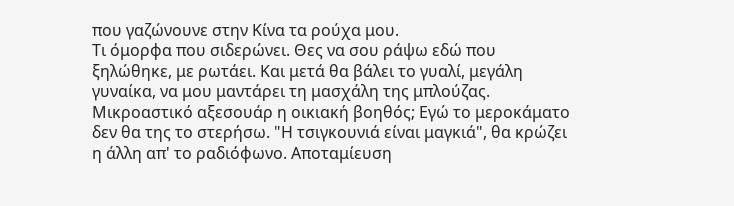που γαζώνουνε στην Κίνα τα ρούχα μου.
Τι όμορφα που σιδερώνει. Θες να σου ράψω εδώ που ξηλώθηκε, με ρωτάει. Και μετά θα βάλει το γυαλί, μεγάλη γυναίκα, να μου μαντάρει τη μασχάλη της μπλούζας. Μικροαστικό αξεσουάρ η οικιακή βοηθός; Εγώ το μεροκάματο δεν θα της το στερήσω. "Η τσιγκουνιά είναι μαγκιά", θα κρώζει η άλλη απ' το ραδιόφωνο. Αποταμίευση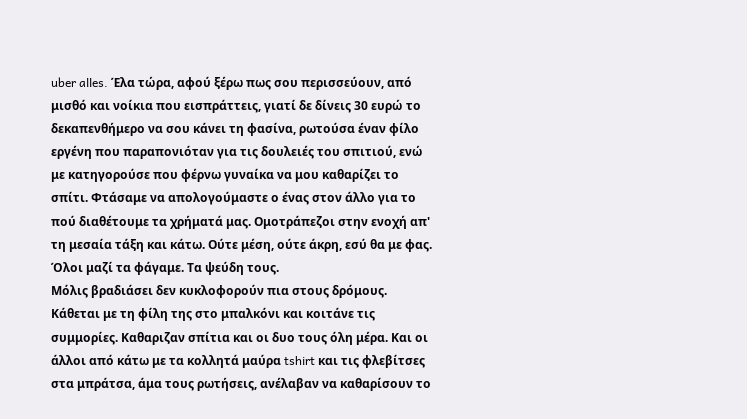uber alles. Έλα τώρα, αφού ξέρω πως σου περισσεύουν, από μισθό και νοίκια που εισπράττεις, γιατί δε δίνεις 30 ευρώ το δεκαπενθήμερο να σου κάνει τη φασίνα, ρωτούσα έναν φίλο εργένη που παραπονιόταν για τις δουλειές του σπιτιού, ενώ με κατηγορούσε που φέρνω γυναίκα να μου καθαρίζει το σπίτι. Φτάσαμε να απολογούμαστε ο ένας στον άλλο για το πού διαθέτουμε τα χρήματά μας. Ομοτράπεζοι στην ενοχή απ' τη μεσαία τάξη και κάτω. Ούτε μέση, ούτε άκρη, εσύ θα με φας. Όλοι μαζί τα φάγαμε. Τα ψεύδη τους.
Μόλις βραδιάσει δεν κυκλοφορούν πια στους δρόμους. Κάθεται με τη φίλη της στο μπαλκόνι και κοιτάνε τις συμμορίες. Καθαριζαν σπίτια και οι δυο τους όλη μέρα. Και οι άλλοι από κάτω με τα κολλητά μαύρα tshirt και τις φλεβίτσες στα μπράτσα, άμα τους ρωτήσεις, ανέλαβαν να καθαρίσουν το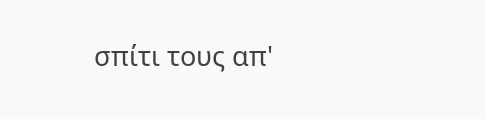σπίτι τους απ'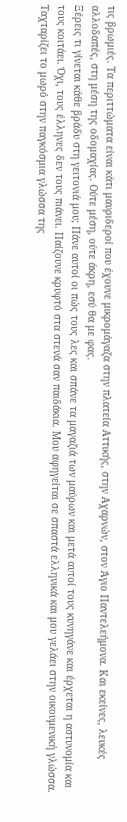τις βρωμιές. Τα περιττώματα είναι κάτι μαυριδεροί που έχουνε μικρομάγαζα στην πλατεία Αττικής, στην Αχαρνών, στον Άγιο Παντελεήμονα. Και εκείνες, λευκές αλλοδαπές, στη μέση της οδομαχίας. Ούτε μέση, ούτε άκρη, εσύ θα με φας.
Ξέρεις τι γίνεται κάθε βράδυ στη γειτονιά μου; Πάνε αυτοί οι πώς τους λες και σπάνε τα μαγαζιά των μαύρων και μετά αυτοί τους κυνηγάνε και έρχεται η αστυνομία και τους κοιτάει. Όχι, τους έλληνες δεν τους πιάνει. Παίζουνε κρυφτό στα στενά σαν παιδάκια. Μου αφηγείται σε σπαστά ελληνικά και μου γελάει στην οικουμενική γλώσσα. Ταχταρίζει το μωρό στην παγκόσμια γλώσσα της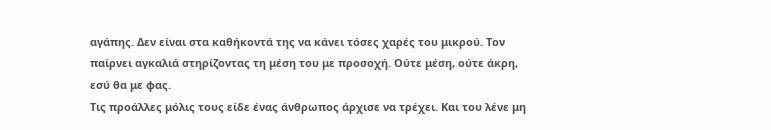αγάπης. Δεν είναι στα καθήκοντά της να κάνει τόσες χαρές του μικρού. Τον παίρνει αγκαλιά στηρίζοντας τη μέση του με προσοχή. Ούτε μέση, ούτε άκρη, εσύ θα με φας.
Τις προάλλες μόλις τους είδε ένας άνθρωπος άρχισε να τρέχει. Και του λένε μη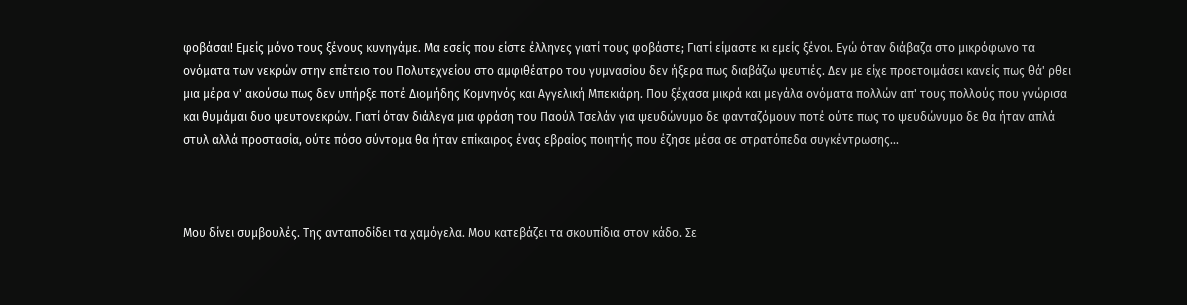φοβάσαι! Εμείς μόνο τους ξένους κυνηγάμε. Μα εσείς που είστε έλληνες γιατί τους φοβάστε; Γιατί είμαστε κι εμείς ξένοι. Εγώ όταν διάβαζα στο μικρόφωνο τα ονόματα των νεκρών στην επέτειο του Πολυτεχνείου στο αμφιθέατρο του γυμνασίου δεν ήξερα πως διαβάζω ψευτιές. Δεν με είχε προετοιμάσει κανείς πως θά' ρθει μια μέρα ν' ακούσω πως δεν υπήρξε ποτέ Διομήδης Κομνηνός και Αγγελική Μπεκιάρη. Που ξέχασα μικρά και μεγάλα ονόματα πολλών απ' τους πολλούς που γνώρισα και θυμάμαι δυο ψευτονεκρών. Γιατί όταν διάλεγα μια φράση του Παούλ Τσελάν για ψευδώνυμο δε φανταζόμουν ποτέ ούτε πως το ψευδώνυμο δε θα ήταν απλά στυλ αλλά προστασία, ούτε πόσο σύντομα θα ήταν επίκαιρος ένας εβραίος ποιητής που έζησε μέσα σε στρατόπεδα συγκέντρωσης...



Μου δίνει συμβουλές. Της ανταποδίδει τα χαμόγελα. Μου κατεβάζει τα σκουπίδια στον κάδο. Σε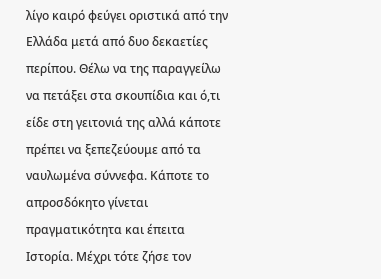λίγο καιρό φεύγει οριστικά από την Ελλάδα μετά από δυο δεκαετίες περίπου. Θέλω να της παραγγείλω να πετάξει στα σκουπίδια και ό,τι είδε στη γειτονιά της αλλά κάποτε πρέπει να ξεπεζεύουμε από τα ναυλωμένα σύννεφα. Κάποτε το απροσδόκητο γίνεται πραγματικότητα και έπειτα Ιστορία. Μέχρι τότε ζήσε τον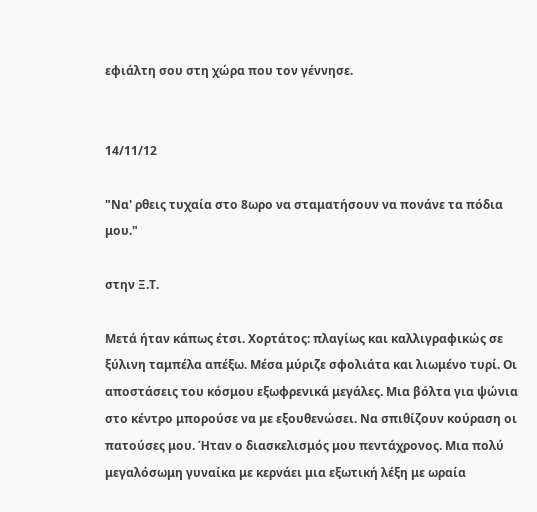εφιάλτη σου στη χώρα που τον γέννησε.


14/11/12

"Να' ρθεις τυχαία στο 8ωρο να σταματήσουν να πονάνε τα πόδια μου."

στην Ξ.Τ.

Μετά ήταν κάπως έτσι. Χορτάτος: πλαγίως και καλλιγραφικώς σε ξύλινη ταμπέλα απέξω. Μέσα μύριζε σφολιάτα και λιωμένο τυρί. Οι αποστάσεις του κόσμου εξωφρενικά μεγάλες. Μια βόλτα για ψώνια στο κέντρο μπορούσε να με εξουθενώσει. Να σπιθίζουν κούραση οι πατούσες μου. Ήταν ο διασκελισμός μου πεντάχρονος. Μια πολύ μεγαλόσωμη γυναίκα με κερνάει μια εξωτική λέξη με ωραία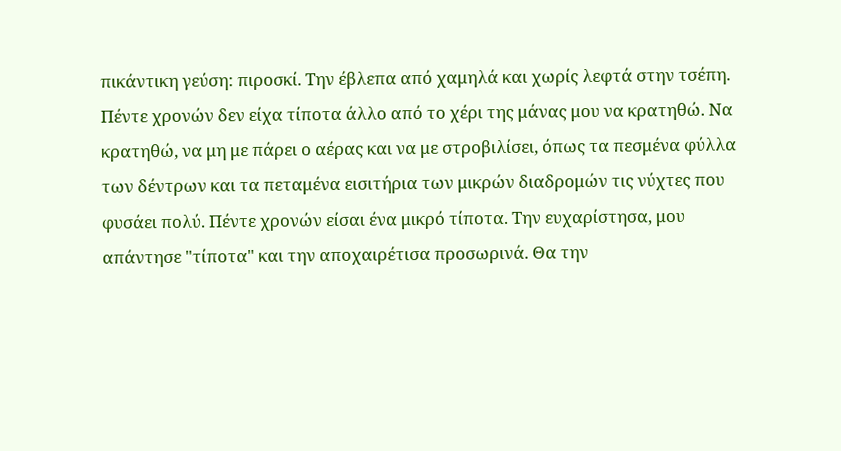πικάντικη γεύση: πιροσκί. Την έβλεπα από χαμηλά και χωρίς λεφτά στην τσέπη. Πέντε χρονών δεν είχα τίποτα άλλο από το χέρι της μάνας μου να κρατηθώ. Να κρατηθώ, να μη με πάρει ο αέρας και να με στροβιλίσει, όπως τα πεσμένα φύλλα των δέντρων και τα πεταμένα εισιτήρια των μικρών διαδρομών τις νύχτες που φυσάει πολύ. Πέντε χρονών είσαι ένα μικρό τίποτα. Την ευχαρίστησα, μου απάντησε "τίποτα" και την αποχαιρέτισα προσωρινά. Θα την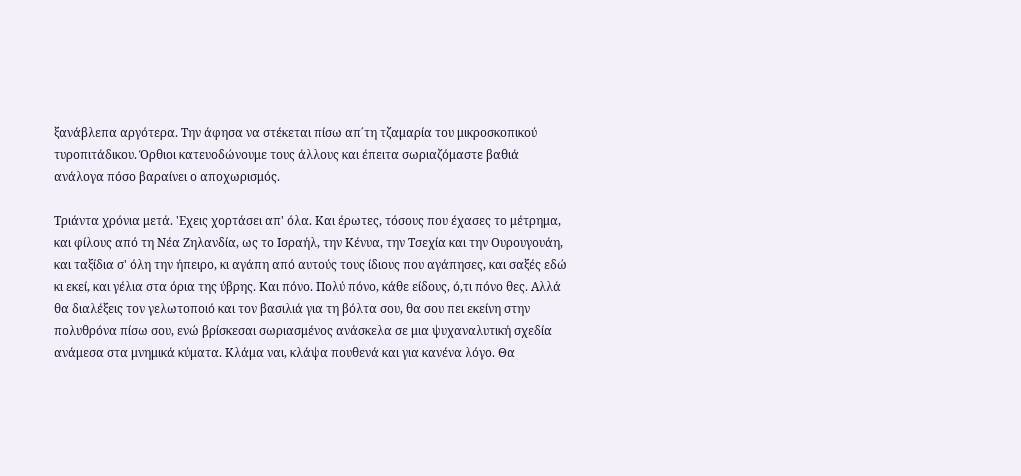ξανάβλεπα αργότερα. Την άφησα να στέκεται πίσω απ΄τη τζαμαρία του μικροσκοπικού τυροπιτάδικου. Όρθιοι κατευοδώνουμε τους άλλους και έπειτα σωριαζόμαστε βαθιά ανάλογα πόσο βαραίνει ο αποχωρισμός.

Τριάντα χρόνια μετά. 'Εχεις χορτάσει απ' όλα. Και έρωτες, τόσους που έχασες το μέτρημα, και φίλους από τη Νέα Ζηλανδία, ως το Ισραήλ, την Κένυα, την Τσεχία και την Ουρουγουάη, και ταξίδια σ' όλη την ήπειρο, κι αγάπη από αυτούς τους ίδιους που αγάπησες, και σαξές εδώ κι εκεί, και γέλια στα όρια της ύβρης. Και πόνο. Πολύ πόνο, κάθε είδους, ό,τι πόνο θες. Αλλά θα διαλέξεις τον γελωτοποιό και τον βασιλιά για τη βόλτα σου, θα σου πει εκείνη στην πολυθρόνα πίσω σου, ενώ βρίσκεσαι σωριασμένος ανάσκελα σε μια ψυχαναλυτική σχεδία ανάμεσα στα μνημικά κύματα. Κλάμα ναι, κλάψα πουθενά και για κανένα λόγο. Θα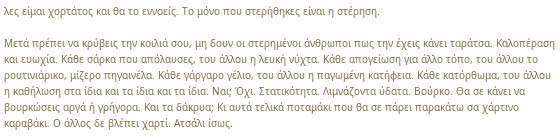λες είμαι χορτάτος και θα το εννοείς. Το μόνο που στερήθηκες είναι η στέρηση.

Μετά πρέπει να κρύβεις την κοιλιά σου, μη δουν οι στερημένοι άνθρωποι πως την έχεις κάνει ταράτσα. Καλοπέραση και ευωχία. Κάθε σάρκα που απόλαυσες, του άλλου η λευκή νύχτα. Κάθε απογείωση για άλλο τόπο, του άλλου το ρουτινιάρικο, μίζερο πηγαινέλα. Κάθε γάργαρο γέλιο, του άλλου η παγωμένη κατήφεια. Κάθε κατόρθωμα, του άλλου η καθήλωση στα ίδια και τα ίδια και τα ίδια. Ναι; Όχι. Στατικότητα. Λιμνάζοντα ύδατα. Βούρκο. Θα σε κάνει να βουρκώσεις αργά ή γρήγορα. Και τα δάκρυα; Κι αυτά τελικά ποταμάκι που θα σε πάρει παρακάτω σα χάρτινο καραβάκι. Ο άλλος δε βλέπει χαρτί. Ατσάλι ίσως.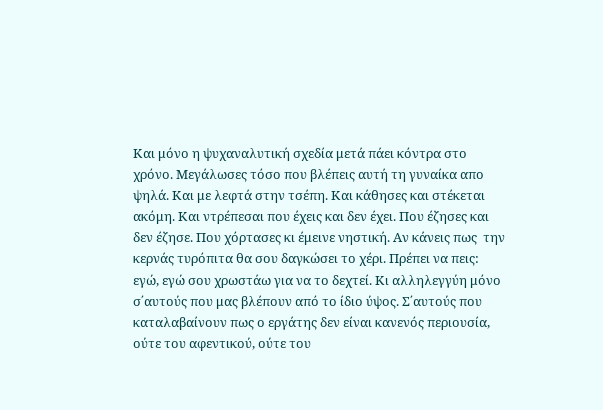Και μόνο η ψυχαναλυτική σχεδία μετά πάει κόντρα στο χρόνο. Μεγάλωσες τόσο που βλέπεις αυτή τη γυναίκα απο ψηλά. Και με λεφτά στην τσέπη. Και κάθησες και στέκεται ακόμη. Και ντρέπεσαι που έχεις και δεν έχει. Που έζησες και δεν έζησε. Που χόρτασες κι έμεινε νηστική. Αν κάνεις πως  την κερνάς τυρόπιτα θα σου δαγκώσει το χέρι. Πρέπει να πεις: εγώ, εγώ σου χρωστάω για να το δεχτεί. Κι αλληλεγγύη μόνο σ΄αυτούς που μας βλέπουν από το ίδιο ύψος. Σ΄αυτούς που καταλαβαίνουν πως ο εργάτης δεν είναι κανενός περιουσία, ούτε του αφεντικού, ούτε του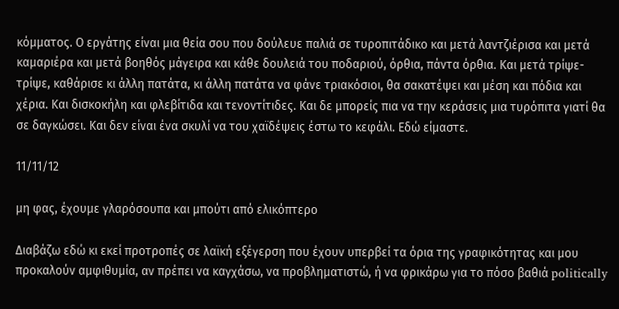κόμματος. Ο εργάτης είναι μια θεία σου που δούλευε παλιά σε τυροπιτάδικο και μετά λαντζιέρισα και μετά καμαριέρα και μετά βοηθός μάγειρα και κάθε δουλειά του ποδαριού, όρθια, πάντα όρθια. Και μετά τρίψε-τρίψε, καθάρισε κι άλλη πατάτα, κι άλλη πατάτα να φάνε τριακόσιοι, θα σακατέψει και μέση και πόδια και χέρια. Και δισκοκήλη και φλεβίτιδα και τενοντίτιδες. Και δε μπορείς πια να την κεράσεις μια τυρόπιτα γιατί θα σε δαγκώσει. Και δεν είναι ένα σκυλί να του χαϊδέψεις έστω το κεφάλι. Εδώ είμαστε.

11/11/12

μη φας, έχουμε γλαρόσουπα και μπούτι από ελικόπτερο

Διαβάζω εδώ κι εκεί προτροπές σε λαϊκή εξέγερση που έχουν υπερβεί τα όρια της γραφικότητας και μου προκαλούν αμφιθυμία, αν πρέπει να καγχάσω, να προβληματιστώ, ή να φρικάρω για το πόσο βαθιά politically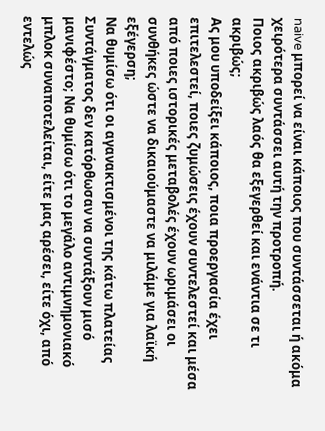naive μπορεί να είναι κάποιος που συντάσσεται ή ακόμα χειρότερα συντάσσει αυτή την προτροπή.
Ποιος ακριβώς λαός θα εξεγερθεί και ενάντια σε τι ακριβώς;
Ας μου υποδείξει κάποιος, ποια προεργασία έχει επιτελεστεί, ποιες ζυμώσεις έχουν συντελεστεί και μέσα από ποιες ιστορικές μεταβολές έχουν ωριμάσει οι συνθήκες ώστε να δικαιούμαστε να μιλάμε για λαϊκή εξέγερση;
Να θυμίσω ότι οι αγανακτισμένοι της κάτω πλατείας Συντάγματος δεν κατόρθωσαν να συντάξουν μισό μανιφέστο; Να θυμίσω ότι το μεγάλο αντιμνημονιακό μπλοκ συναποτελείται, είτε μας αρέσει, είτε όχι, από εντελώς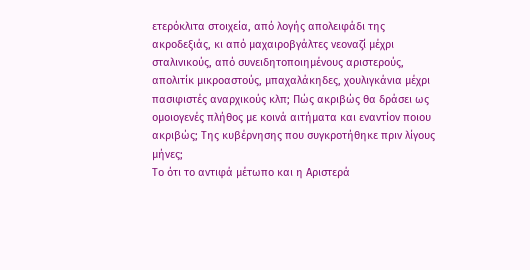ετερόκλιτα στοιχεία, από λογής απολειφάδι της ακροδεξιάς, κι από μαχαιροβγάλτες νεοναζί μέχρι σταλινικούς, από συνειδητοποιημένους αριστερούς, απολιτίκ μικροαστούς, μπαχαλάκηδες, χουλιγκάνια μέχρι πασιφιστές αναρχικούς κλπ; Πώς ακριβώς θα δράσει ως ομοιογενές πλήθος με κοινά αιτήματα και εναντίον ποιου ακριβώς; Της κυβέρνησης που συγκροτήθηκε πριν λίγους μήνες;
Το ότι το αντιφά μέτωπο και η Αριστερά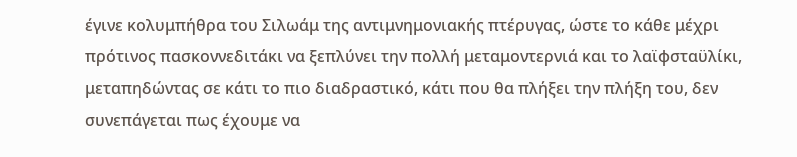έγινε κολυμπήθρα του Σιλωάμ της αντιμνημονιακής πτέρυγας, ώστε το κάθε μέχρι πρότινος πασκοννεδιτάκι να ξεπλύνει την πολλή μεταμοντερνιά και το λαϊφσταϋλίκι, μεταπηδώντας σε κάτι το πιο διαδραστικό, κάτι που θα πλήξει την πλήξη του, δεν συνεπάγεται πως έχουμε να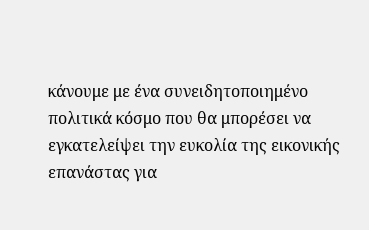κάνουμε με ένα συνειδητοποιημένο πολιτικά κόσμο που θα μπορέσει να εγκατελείψει την ευκολία της εικονικής επανάστας για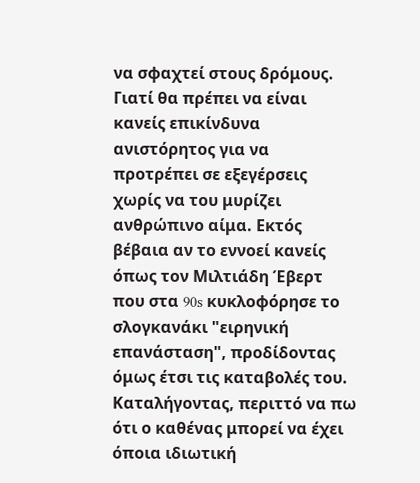να σφαχτεί στους δρόμους. Γιατί θα πρέπει να είναι κανείς επικίνδυνα ανιστόρητος για να προτρέπει σε εξεγέρσεις χωρίς να του μυρίζει ανθρώπινο αίμα. Εκτός βέβαια αν το εννοεί κανείς όπως τον Μιλτιάδη Έβερτ που στα 90s κυκλοφόρησε το σλογκανάκι "ειρηνική επανάσταση", προδίδοντας όμως έτσι τις καταβολές του.
Καταλήγοντας, περιττό να πω ότι ο καθένας μπορεί να έχει όποια ιδιωτική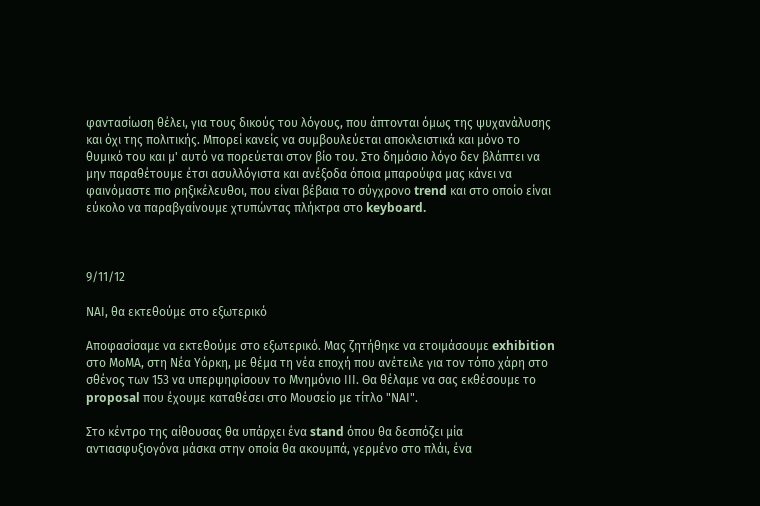φαντασίωση θέλει, για τους δικούς του λόγους, που άπτονται όμως της ψυχανάλυσης και όχι της πολιτικής. Μπορεί κανείς να συμβουλεύεται αποκλειστικά και μόνο το θυμικό του και μ' αυτό να πορεύεται στον βίο του. Στο δημόσιο λόγο δεν βλάπτει να μην παραθέτουμε έτσι ασυλλόγιστα και ανέξοδα όποια μπαρούφα μας κάνει να φαινόμαστε πιο ρηξικέλευθοι, που είναι βέβαια το σύγχρονο trend και στο οποίο είναι εύκολο να παραβγαίνουμε χτυπώντας πλήκτρα στο keyboard.



9/11/12

ΝΑΙ, θα εκτεθούμε στο εξωτερικό

Αποφασίσαμε να εκτεθούμε στο εξωτερικό. Μας ζητήθηκε να ετοιμάσουμε exhibition στο ΜοΜΑ, στη Νέα Υόρκη, με θέμα τη νέα εποχή που ανέτειλε για τον τόπο χάρη στο σθένος των 153 να υπερψηφίσουν το Μνημόνιο ΙΙΙ. Θα θέλαμε να σας εκθέσουμε το proposal που έχουμε καταθέσει στο Μουσείο με τίτλο "ΝΑΙ".

Στο κέντρο της αίθουσας θα υπάρχει ένα stand όπου θα δεσπόζει μία αντιασφυξιογόνα μάσκα στην οποία θα ακουμπά, γερμένο στο πλάι, ένα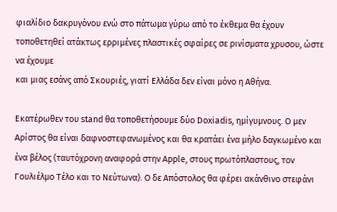φιαλίδιο δακρυγόνου ενώ στο πάτωμα γύρω από το έκθεμα θα έχουν τοποθετηθεί ατάκτως ερριμένες πλαστικές σφαίρες σε ρινίσματα χρυσου, ώστε να έχουμε
και μιας εσάνς από Σκουριές, γιατί Ελλάδα δεν είναι μόνο η Αθήνα.

Εκατέρωθεν του stand θα τοποθετήσουμε δύο Doxiadis, ημίγυμνους. Ο μεν Αρίστος θα είναι δαφνοστεφανωμένος και θα κρατάει ένα μήλο δαγκωμένο και ένα βέλος (ταυτόχρονη αναφορά στην Apple, στους πρωτόπλαστους, τον Γουλιέλμο Τέλο και το Νεύτωνα). Ο δε Απόστολος θα φέρει ακάνθινο στεφάνι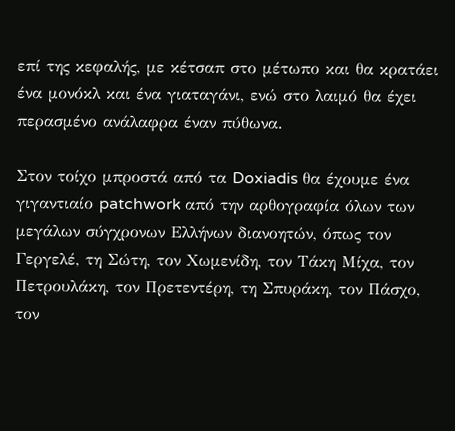επί της κεφαλής, με κέτσαπ στο μέτωπο και θα κρατάει ένα μονόκλ και ένα γιαταγάνι, ενώ στο λαιμό θα έχει περασμένο ανάλαφρα έναν πύθωνα.

Στον τοίχο μπροστά από τα Doxiadis θα έχουμε ένα γιγαντιαίο patchwork από την αρθογραφία όλων των μεγάλων σύγχρονων Ελλήνων διανοητών, όπως τον Γεργελέ, τη Σώτη, τον Χωμενίδη, τον Τάκη Μίχα, τον Πετρουλάκη, τον Πρετεντέρη, τη Σπυράκη, τον Πάσχο, τον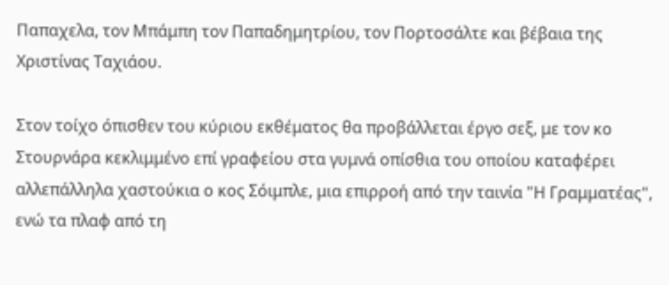Παπαχελα, τον Μπάμπη τον Παπαδημητρίου, τον Πορτοσάλτε και βέβαια της Χριστίνας Ταχιάου.

Στον τοίχο όπισθεν του κύριου εκθέματος θα προβάλλεται έργο σεξ, με τον κο Στουρνάρα κεκλιμμένο επί γραφείου στα γυμνά οπίσθια του οποίου καταφέρει αλλεπάλληλα χαστούκια ο κος Σόιμπλε, μια επιρροή από την ταινία "Η Γραμματέας", ενώ τα πλαφ από τη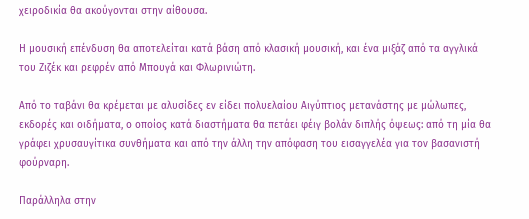χειροδικία θα ακούγονται στην αίθουσα.

Η μουσική επένδυση θα αποτελείται κατά βάση από κλασική μουσική, και ένα μιξάζ από τα αγγλικά του Ζιζέκ και ρεφρέν από Μπουγά και Φλωρινιώτη.

Από το ταβάνι θα κρέμεται με αλυσίδες εν είδει πολυελαίου Αιγύπτιος μετανάστης με μώλωπες, εκδορές και οιδήματα, ο οποίος κατά διαστήματα θα πετάει φέιγ βολάν διπλής όψεως: από τη μία θα γράφει χρυσαυγίτικα συνθήματα και από την άλλη την απόφαση του εισαγγελέα για τον βασανιστή φούρναρη.

Παράλληλα στην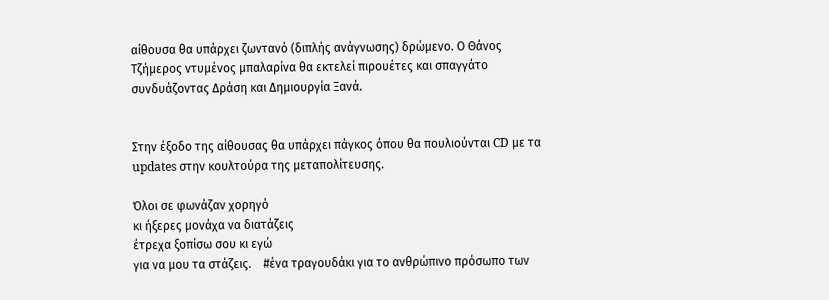αίθουσα θα υπάρχει ζωντανό (διπλής ανάγνωσης) δρώμενο. Ο Θάνος Τζήμερος ντυμένος μπαλαρίνα θα εκτελεί πιρουέτες και σπαγγάτο συνδυάζοντας Δράση και Δημιουργία Ξανά.


Στην έξοδο της αίθουσας θα υπάρχει πάγκος όπου θα πουλιούνται CD με τα updates στην κουλτούρα της μεταπολίτευσης.

Όλοι σε φωνάζαν χορηγό
κι ήξερες μονάχα να διατάζεις
έτρεχα ξοπίσω σου κι εγώ
για να μου τα στάζεις.    #ένα τραγουδάκι για το ανθρώπινο πρόσωπο των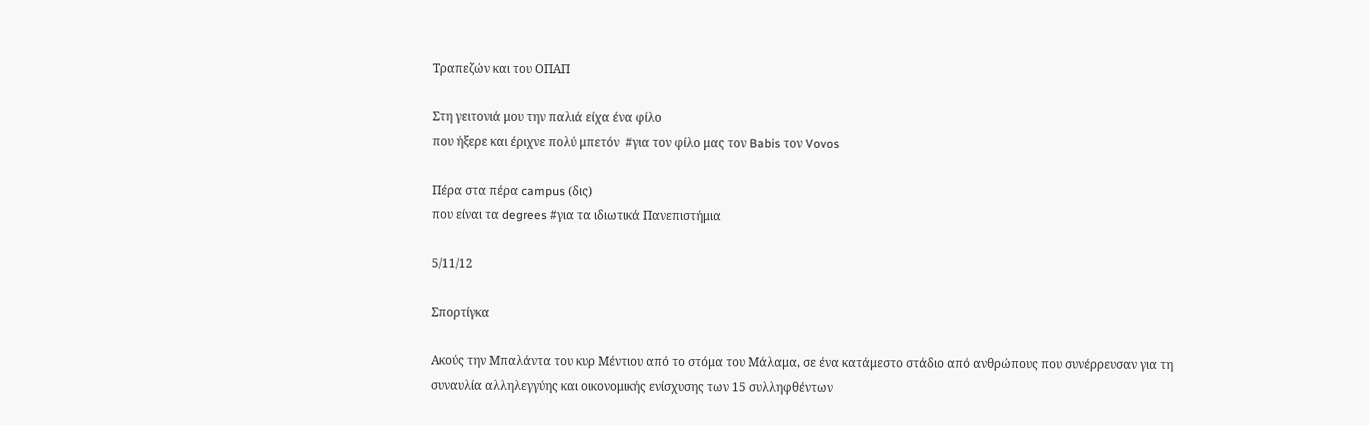Τραπεζών και του ΟΠΑΠ

Στη γειτονιά μου την παλιά είχα ένα φίλο
που ήξερε και έριχνε πολύ μπετόν  #για τον φίλο μας τον Babis τον Vovos

Πέρα στα πέρα campus (δις)
που είναι τα degrees #για τα ιδιωτικά Πανεπιστήμια

5/11/12

Σπορτίγκα

Ακούς την Μπαλάντα του κυρ Μέντιου από το στόμα του Μάλαμα, σε ένα κατάμεστο στάδιο από ανθρώπους που συνέρρευσαν για τη συναυλία αλληλεγγύης και οικονομικής ενίσχυσης των 15 συλληφθέντων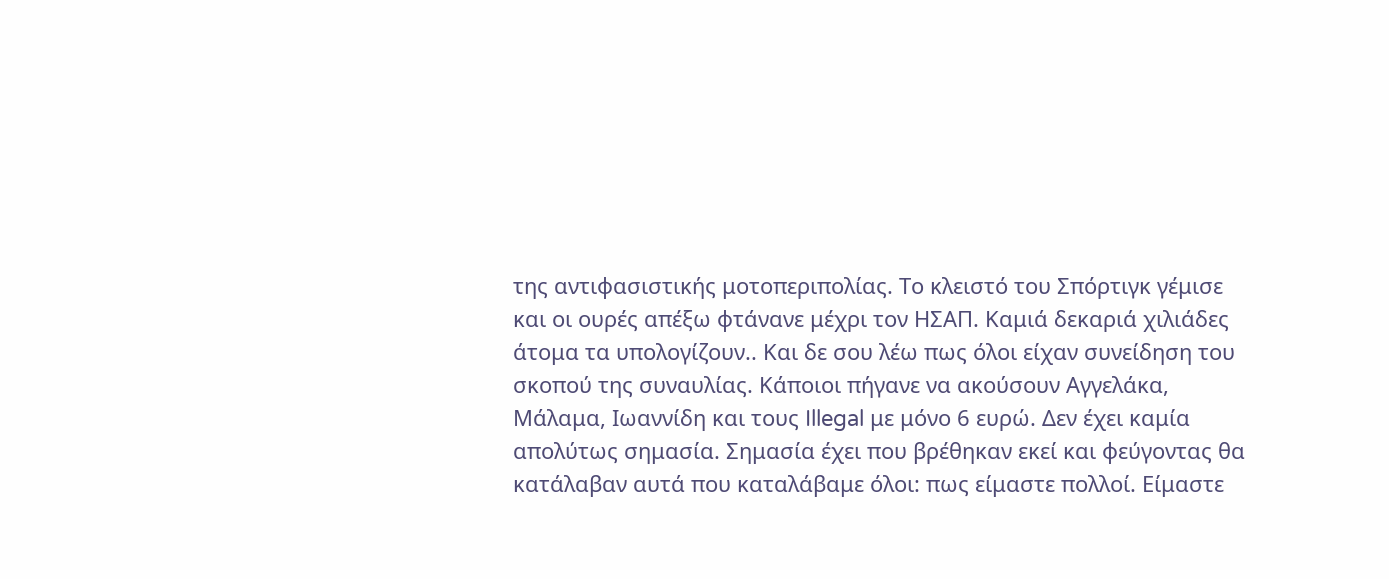της αντιφασιστικής μοτοπεριπολίας. Το κλειστό του Σπόρτιγκ γέμισε και οι ουρές απέξω φτάνανε μέχρι τον ΗΣΑΠ. Καμιά δεκαριά χιλιάδες άτομα τα υπολογίζουν.. Και δε σου λέω πως όλοι είχαν συνείδηση του σκοπού της συναυλίας. Κάποιοι πήγανε να ακούσουν Αγγελάκα, Μάλαμα, Ιωαννίδη και τους Illegal με μόνο 6 ευρώ. Δεν έχει καμία απολύτως σημασία. Σημασία έχει που βρέθηκαν εκεί και φεύγοντας θα κατάλαβαν αυτά που καταλάβαμε όλοι: πως είμαστε πολλοί. Είμαστε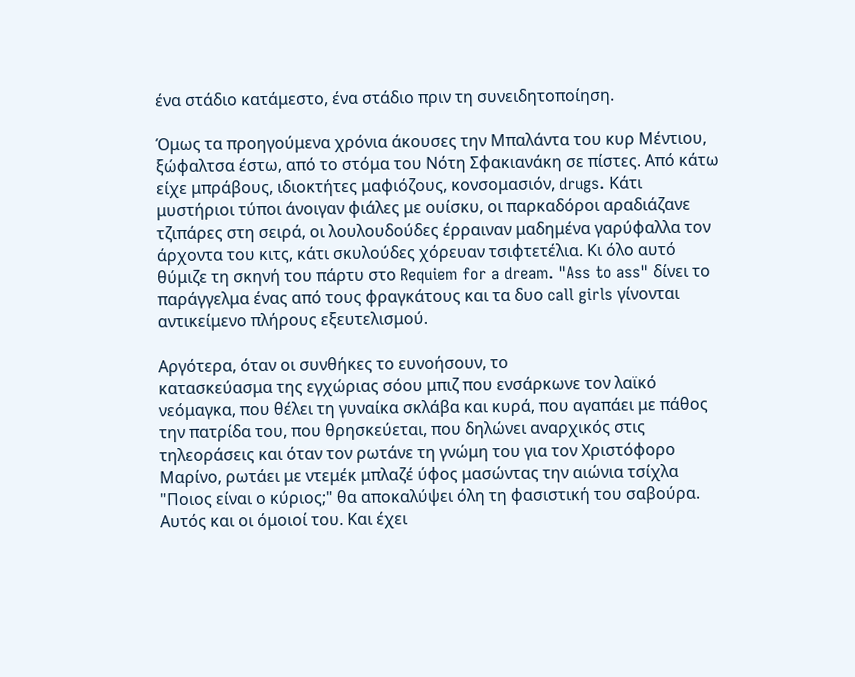ένα στάδιο κατάμεστο, ένα στάδιο πριν τη συνειδητοποίηση.

Όμως τα προηγούμενα χρόνια άκουσες την Μπαλάντα του κυρ Μέντιου, ξώφαλτσα έστω, από το στόμα του Νότη Σφακιανάκη σε πίστες. Από κάτω είχε μπράβους, ιδιοκτήτες μαφιόζους, κονσομασιόν, drugs. Κάτι μυστήριοι τύποι άνοιγαν φιάλες με ουίσκυ, οι παρκαδόροι αραδιάζανε τζιπάρες στη σειρά, οι λουλουδούδες έρραιναν μαδημένα γαρύφαλλα τον άρχοντα του κιτς, κάτι σκυλούδες χόρευαν τσιφτετέλια. Κι όλο αυτό θύμιζε τη σκηνή του πάρτυ στο Requiem for a dream. "Ass to ass" δίνει το παράγγελμα ένας από τους φραγκάτους και τα δυο call girls γίνονται αντικείμενο πλήρους εξευτελισμού.

Αργότερα, όταν οι συνθήκες το ευνοήσουν, το
κατασκεύασμα της εγχώριας σόου μπιζ που ενσάρκωνε τον λαϊκό νεόμαγκα, που θέλει τη γυναίκα σκλάβα και κυρά, που αγαπάει με πάθος την πατρίδα του, που θρησκεύεται, που δηλώνει αναρχικός στις τηλεοράσεις και όταν τον ρωτάνε τη γνώμη του για τον Χριστόφορο Μαρίνο, ρωτάει με ντεμέκ μπλαζέ ύφος μασώντας την αιώνια τσίχλα "Ποιος είναι ο κύριος;" θα αποκαλύψει όλη τη φασιστική του σαβούρα. Αυτός και οι όμοιοί του. Και έχει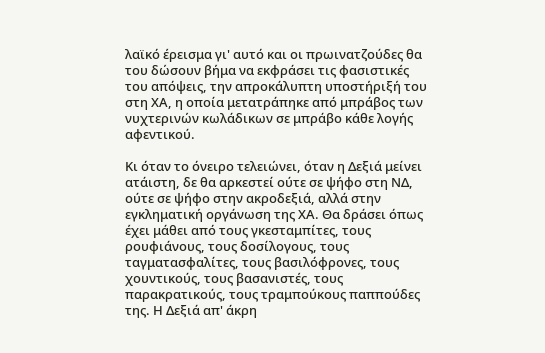λαϊκό έρεισμα γι' αυτό και οι πρωινατζούδες θα του δώσουν βήμα να εκφράσει τις φασιστικές του απόψεις, την απροκάλυπτη υποστήριξή του στη ΧΑ, η οποία μετατράπηκε από μπράβος των νυχτερινών κωλάδικων σε μπράβο κάθε λογής αφεντικού.

Κι όταν το όνειρο τελειώνει, όταν η Δεξιά μείνει ατάιστη, δε θα αρκεστεί ούτε σε ψήφο στη ΝΔ, ούτε σε ψήφο στην ακροδεξιά, αλλά στην εγκληματική οργάνωση της ΧΑ. Θα δράσει όπως έχει μάθει από τους γκεσταμπίτες, τους ρουφιάνους, τους δοσίλογους, τους ταγματασφαλίτες, τους βασιλόφρονες, τους χουντικούς, τους βασανιστές, τους παρακρατικούς, τους τραμπούκους παππούδες της. Η Δεξιά απ' άκρη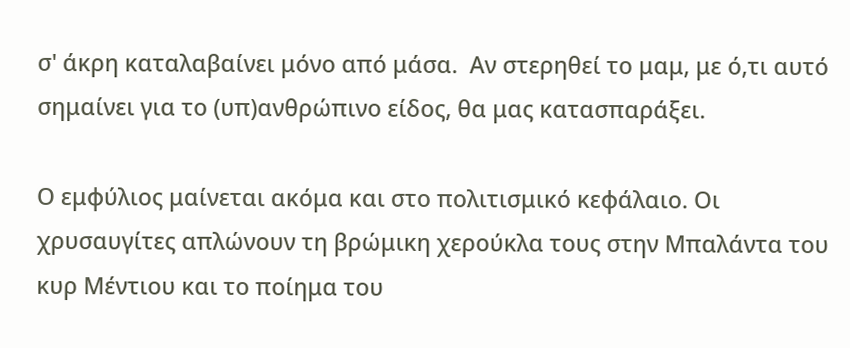σ' άκρη καταλαβαίνει μόνο από μάσα.  Αν στερηθεί το μαμ, με ό,τι αυτό σημαίνει για το (υπ)ανθρώπινο είδος, θα μας κατασπαράξει.

Ο εμφύλιος μαίνεται ακόμα και στο πολιτισμικό κεφάλαιο. Οι χρυσαυγίτες απλώνουν τη βρώμικη χερούκλα τους στην Μπαλάντα του κυρ Μέντιου και το ποίημα του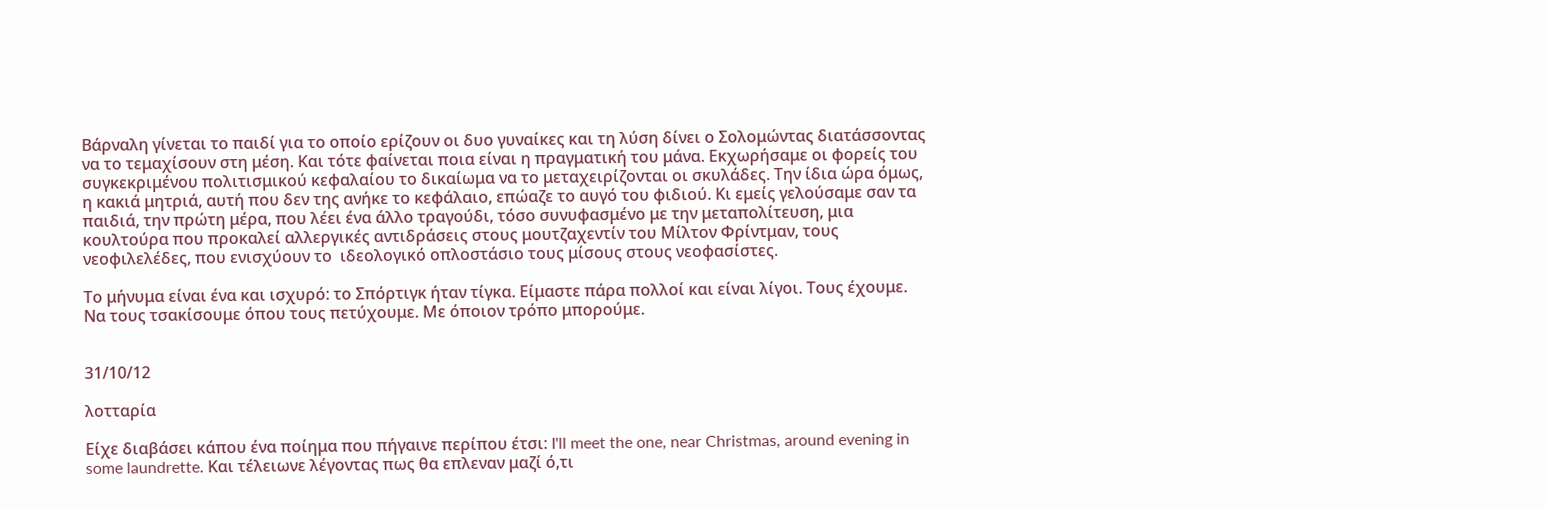Βάρναλη γίνεται το παιδί για το οποίο ερίζουν οι δυο γυναίκες και τη λύση δίνει ο Σολομώντας διατάσσοντας να το τεμαχίσουν στη μέση. Και τότε φαίνεται ποια είναι η πραγματική του μάνα. Εκχωρήσαμε οι φορείς του συγκεκριμένου πολιτισμικού κεφαλαίου το δικαίωμα να το μεταχειρίζονται οι σκυλάδες. Την ίδια ώρα όμως, η κακιά μητριά, αυτή που δεν της ανήκε το κεφάλαιο, επώαζε το αυγό του φιδιού. Κι εμείς γελούσαμε σαν τα παιδιά, την πρώτη μέρα, που λέει ένα άλλο τραγούδι, τόσο συνυφασμένο με την μεταπολίτευση, μια κουλτούρα που προκαλεί αλλεργικές αντιδράσεις στους μουτζαχεντίν του Μίλτον Φρίντμαν, τους νεοφιλελέδες, που ενισχύουν το  ιδεολογικό οπλοστάσιο τους μίσους στους νεοφασίστες.

Το μήνυμα είναι ένα και ισχυρό: το Σπόρτιγκ ήταν τίγκα. Είμαστε πάρα πολλοί και είναι λίγοι. Τους έχουμε. Να τους τσακίσουμε όπου τους πετύχουμε. Με όποιον τρόπο μπορούμε.


31/10/12

λοτταρία

Είχε διαβάσει κάπου ένα ποίημα που πήγαινε περίπου έτσι: I'll meet the one, near Christmas, around evening in some laundrette. Και τέλειωνε λέγοντας πως θα επλεναν μαζί ό,τι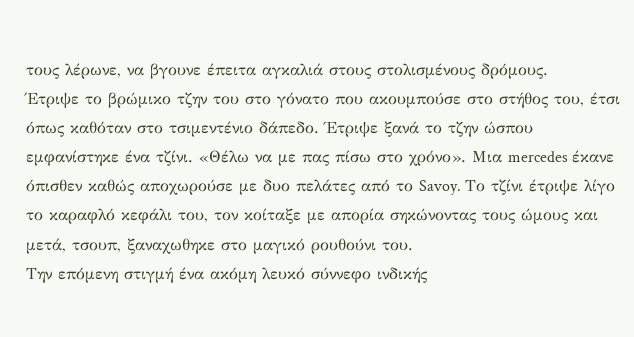τους λέρωνε, να βγουνε έπειτα αγκαλιά στους στολισμένους δρόμους.
Έτριψε το βρώμικο τζην του στο γόνατο που ακουμπούσε στο στήθος του, έτσι όπως καθόταν στο τσιμεντένιο δάπεδο. Έτριψε ξανά το τζην ώσπου εμφανίστηκε ένα τζίνι. «Θέλω να με πας πίσω στο χρόνο». Μια mercedes έκανε όπισθεν καθώς αποχωρούσε με δυο πελάτες από το Savoy. Το τζίνι έτριψε λίγο το καραφλό κεφάλι του, τον κοίταξε με απορία σηκώνοντας τους ώμους και μετά, τσουπ, ξαναχωθηκε στο μαγικό ρουθούνι του.
Την επόμενη στιγμή ένα ακόμη λευκό σύννεφο ινδικής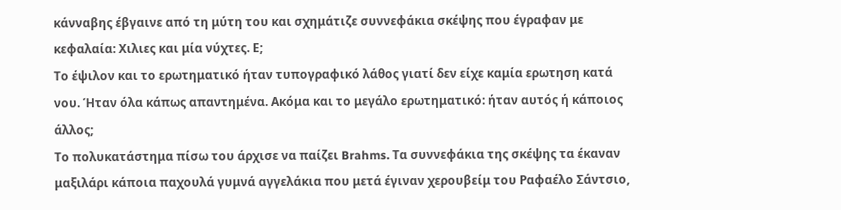κάνναβης έβγαινε από τη μύτη του και σχημάτιζε συννεφάκια σκέψης που έγραφαν με κεφαλαία: Χιλιες και μία νύχτες. Ε;
Το έψιλον και το ερωτηματικό ήταν τυπογραφικό λάθος γιατί δεν είχε καμία ερωτηση κατά νου. Ήταν όλα κάπως απαντημένα. Ακόμα και το μεγάλο ερωτηματικό: ήταν αυτός ή κάποιος άλλος;
Το πολυκατάστημα πίσω του άρχισε να παίζει Brahms. Τα συννεφάκια της σκέψης τα έκαναν μαξιλάρι κάποια παχουλά γυμνά αγγελάκια που μετά έγιναν χερουβείμ του Ραφαέλο Σάντσιο,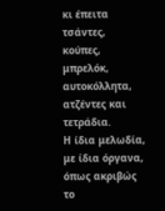κι έπειτα τσάντες, κούπες, μπρελόκ, αυτοκόλλητα, ατζέντες και τετράδια.
Η ίδια μελωδία, με ίδια όργανα, όπως ακριβώς το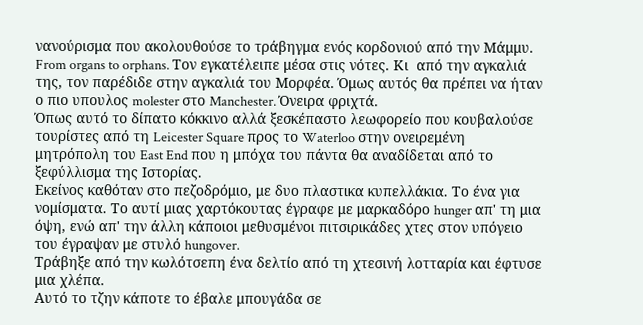νανούρισμα που ακολουθούσε το τράβηγμα ενός κορδονιού από την Μάμμυ. From organs to orphans. Τον εγκατέλειπε μέσα στις νότες. Κι  από την αγκαλιά της, τον παρέδιδε στην αγκαλιά του Μορφέα. Όμως αυτός θα πρέπει να ήταν ο πιο υπουλος molester στο Manchester. Όνειρα φριχτά.
Όπως αυτό το δίπατο κόκκινο αλλά ξεσκέπαστο λεωφορείο που κουβαλούσε τουρίστες από τη Leicester Square προς το Waterloo στην ονειρεμένη μητρόπολη του East End που η μπόχα του πάντα θα αναδίδεται από το ξεφύλλισμα της Ιστορίας.
Εκείνος καθόταν στο πεζοδρόμιο, με δυο πλαστικα κυπελλάκια. Το ένα για νομίσματα. Το αυτί μιας χαρτόκουτας έγραφε με μαρκαδόρο hunger απ' τη μια όψη, ενώ απ' την άλλη κάποιοι μεθυσμένοι πιτσιρικάδες χτες στον υπόγειο του έγραψαν με στυλό hungover.
Τράβηξε από την κωλότσεπη ένα δελτίο από τη χτεσινή λοτταρία και έφτυσε μια χλέπα.
Αυτό το τζην κάποτε το έβαλε μπουγάδα σε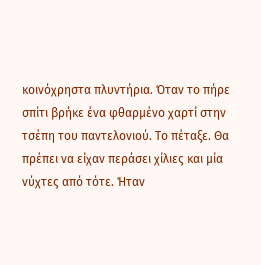κοινόχρηστα πλυντήρια. Όταν το πήρε σπίτι βρήκε ένα φθαρμένο χαρτί στην τσέπη του παντελονιού. Το πέταξε. Θα πρέπει να είχαν περάσει χίλιες και μία νύχτες από τότε. Ήταν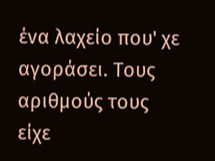ένα λαχείο που' χε αγοράσει. Τους αριθμούς τους είχε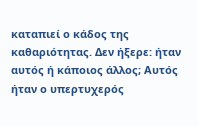καταπιεί ο κάδος της καθαριότητας. Δεν ήξερε: ήταν αυτός ή κάποιος άλλος; Αυτός ήταν ο υπερτυχερός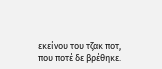εκείνου του τζακ ποτ, που ποτέ δε βρέθηκε.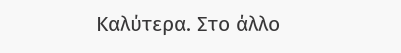Καλύτερα. Στο άλλο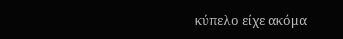κύπελο είχε ακόμα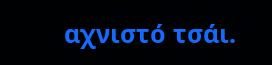αχνιστό τσάι.